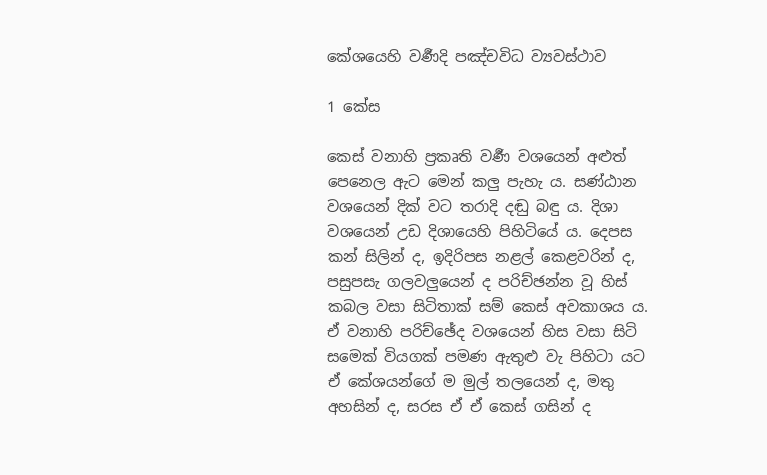කේශයෙහි වර්‍ණදි පඤ්චවිධ ව්‍යවස්ථාව

1 කේස

කෙස් වනාහි ප්‍ර‍කෘති වර්‍ණ වශයෙන් අළුත් පෙනෙල ඇට මෙන් කලු පැහැ ය. සණ්ඨාන වශයෙන් දික් වට තරාදි දඬු බඳු ය. දිශා වශයෙන් උඩ දිශායෙහි පිහිටියේ ය. දෙපස කන් සිලින් ද, ඉදිරිපස නළල් කෙළවරින් ද, පසුපසැ ගලවලුයෙන් ද පරිච්ඡන්න වූ හිස් කබල වසා සිටිතාක් සම් කෙස් අවකාශය ය. ඒ වනාහි පරිච්ඡේද වශයෙන් හිස වසා සිටි සමෙක් වියගක් පමණ ඇතුළු වැ පිහිටා යට ඒ කේශයන්ගේ ම මුල් තලයෙන් ද, මතු අහසින් ද, සරස ඒ ඒ කෙස් ගසින් ද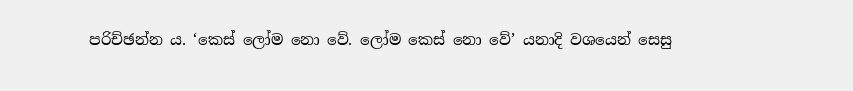පරිච්ඡන්න ය. ‘කෙස් ලෝම නො වේ. ලෝම කෙස් නො වේ’ යනාදි වශයෙන් සෙසු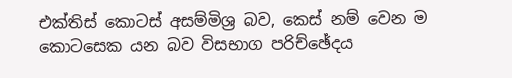එක්තිස් කොටස් අසම්මිශ්‍ර‍ බව, කෙස් නම් වෙන ම කොටසෙක යන බව විසභාග පරිච්ඡේදය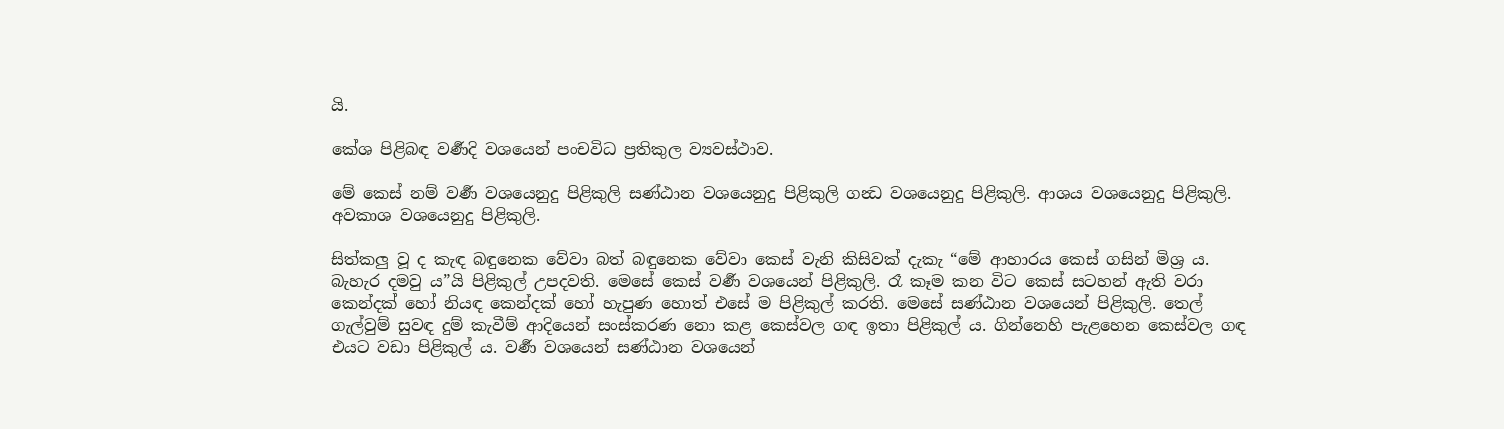යි.

කේශ පිළිබඳ වර්‍ණදි වශයෙන් පංචවිධ ප්‍ර‍තිකුල ව්‍යවස්ථාව.

මේ කෙස් නම් වර්‍ණ වශයෙනුදු පිළිකුලි සණ්ඨාන වශයෙනුදු පිළිකුලි ගන්‍ධ වශයෙනුදු පිළිකුලි. ආශය වශයෙනුදු පිළිකුලි. අවකාශ වශයෙනුදු පිළිකුලි.

සිත්කලු වූ ද කැඳ බඳුනෙක වේවා බත් බඳුනෙක වේවා කෙස් වැනි කිසිවක් දැකැ “මේ ආහාරය කෙස් ගසින් මිශ්‍ර‍ ය. බැහැර දමවු ය”යි පිළිකුල් උපදවති. මෙසේ කෙස් වර්‍ණ වශයෙන් පිළිකුලි. රෑ කෑම කන විට කෙස් සටහන් ඇති වරා කෙන්දක් හෝ නියඳ කෙන්දක් හෝ හැපුණ හොත් එසේ ම පිළිකුල් කරති. මෙසේ සණ්ඨාන වශයෙන් පිළිකුලි. තෙල් ගැල්වුම් සුවඳ දුම් කැවීම් ආදියෙන් සංස්කරණ නො කළ කෙස්වල ගඳ ඉතා පිළිකුල් ය. ගින්නෙහි පැළහෙන කෙස්වල ගඳ එයට වඩා පිළිකුල් ය. වර්‍ණ වශයෙන් සණ්ඨාන වශයෙන්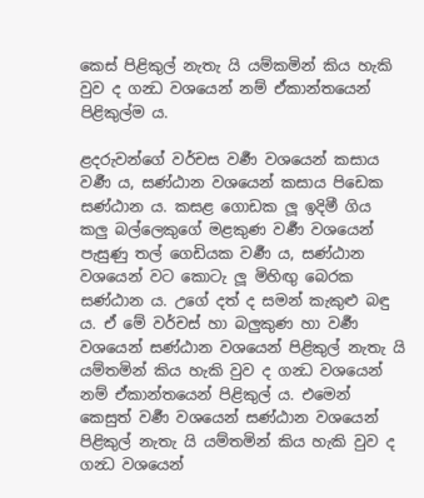කෙස් පිළිකුල් නැතැ යි යම්කමින් කිය හැකි වුව ද ගන්‍ධ වශයෙන් නම් ඒකාන්තයෙන් පිළිකුල්ම ය.

ළදරුවන්ගේ වර්චස වර්‍ණ වශයෙන් කසාය වර්‍ණ ය, සණ්ඨාන වශයෙන් කසාය පිඩෙක සණ්ඨාන ය. කසළ ගොඩක ලූ ඉදිමී ගිය කලු බල්ලෙකුගේ මළකුණ වර්‍ණ වශයෙන් පැසුණු තල් ගෙඩියක වර්‍ණ ය, සණ්ඨාන වශයෙන් වට කොටැ ලූ මිහිඟු බෙරක සණ්ඨාන ය. උගේ දත් ද සමන් කැකුළු බඳු ය. ඒ මේ වර්චස් හා බලුකුණ හා වර්‍ණ වශයෙන් සණ්ඨාන වශයෙන් පිළිකුල් නැතැ යි යම්තමින් කිය හැකි වුව ද ගන්‍ධ වශයෙන් නම් ඒකාන්තයෙන් පිළිකුල් ය. එමෙන් කෙසුත් වර්‍ණ වශයෙන් සණ්ඨාන වශයෙන් පිළිකුල් නැතැ යි යම්තමින් කිය හැකි වුව ද ගන්‍ධ වශයෙන්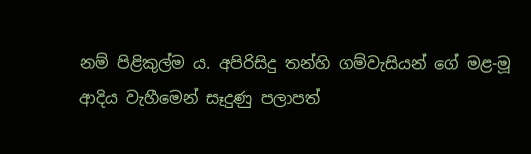නම් පිළිකුල්ම ය. අපිරිසිදු තන්හි ගම්වැසියන් ගේ මළ-මූ ආදිය වැහීමෙන් සෑදුණු පලාපත්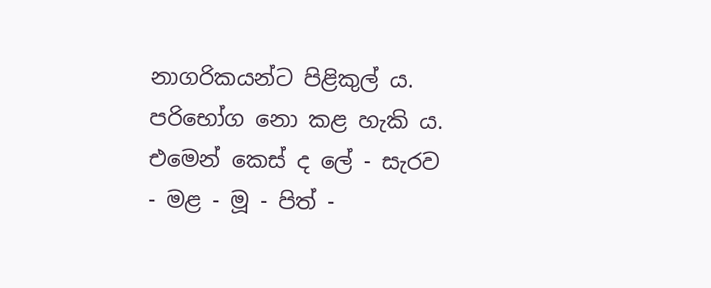නාගරිකයන්ට පිළිකුල් ය. පරිභෝග නො කළ හැකි ය. එමෙන් කෙස් ද ලේ - සැරව - මළ - මූ - පිත් -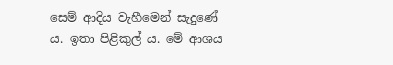සෙම් ආදිය වැහීමෙන් සැදුණේ ය. ඉතා පිළිකුල් ය. මේ ආශය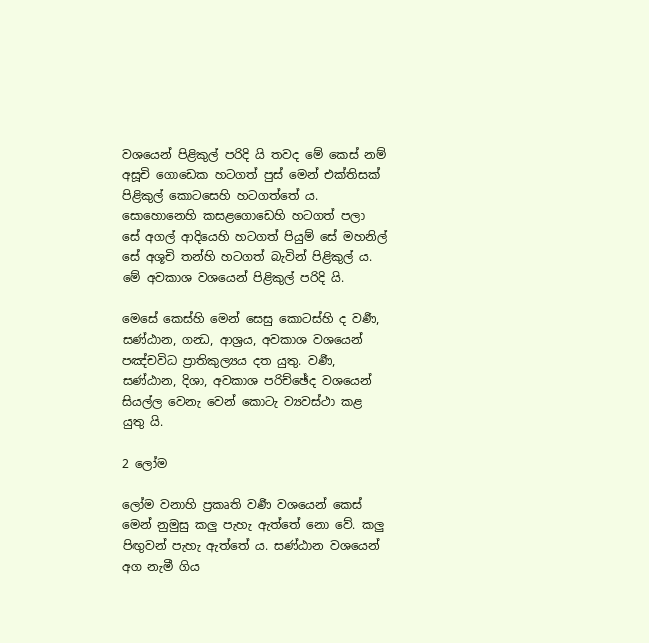වශයෙන් පිළිකුල් පරිදි යි තවද මේ කෙස් නම් අසූචි ගොඩෙක හටගත් පුස් මෙන් එක්තිසක් පිළිකුල් කොටසෙහි හටගත්තේ ය. සොහොනෙහි කසළගොඩෙහි හටගත් පලා සේ අගල් ආදියෙහි හටගත් පියුම් සේ මහනිල් සේ අශූචි තන්හි හටගත් බැවින් පිළිකුල් ය. මේ අවකාශ වශයෙන් පිළිකුල් පරිදි යි.

මෙසේ කෙස්හි මෙන් සෙසු කොටස්හි ද වර්‍ණ, සණ්ඨාන, ගන්‍ධ, ආශ්‍ර‍ය, අවකාශ වශයෙන් පඤ්චවිධ ප්‍රාතිකුල්‍යය දත යුතු. වර්‍ණ, සණ්ඨාන, දිශා, අවකාශ පරිච්ඡේද වශයෙන් සියල්ල වෙනැ වෙන් කොටැ ව්‍යවස්ථා කළ යුතු යි.

2 ලෝම

ලෝම වනාහි ප්‍ර‍කෘති වර්‍ණ වශයෙන් කෙස් මෙන් නුමුසු කලු පැහැ ඇත්තේ නො වේ. කලු පිඟුවන් පැහැ ඇත්තේ ය. සණ්ඨාන වශයෙන් අග නැමී ගිය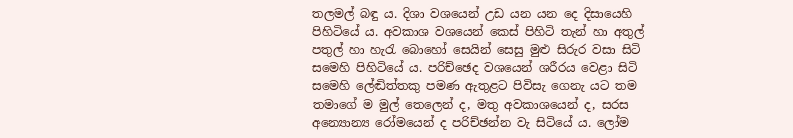තලමල් බඳු ය. දිශා වශයෙන් උඩ යන යන දෙ දිසායෙහි පිහිටියේ ය. අවකාශ වශයෙන් කෙස් පිහිටි තැන් හා අතුල් පතුල් හා හැරැ බොහෝ සෙයින් සෙසු මුළු සිරුර වසා සිටි සමෙහි පිහිටියේ ය. පරිච්ඡෙද වශයෙන් ශරීරය වෙළා සිටි සමෙහි ලේඬිත්තකු පමණ ඇතුළට පිවිසැ ගෙනැ යට තම තමාගේ ම මුල් තෙලෙන් ද, මතු අවකාශයෙන් ද, සරස අන්‍යොන්‍ය රෝමයෙන් ද පරිච්ඡන්න වැ සිටියේ ය. ලෝම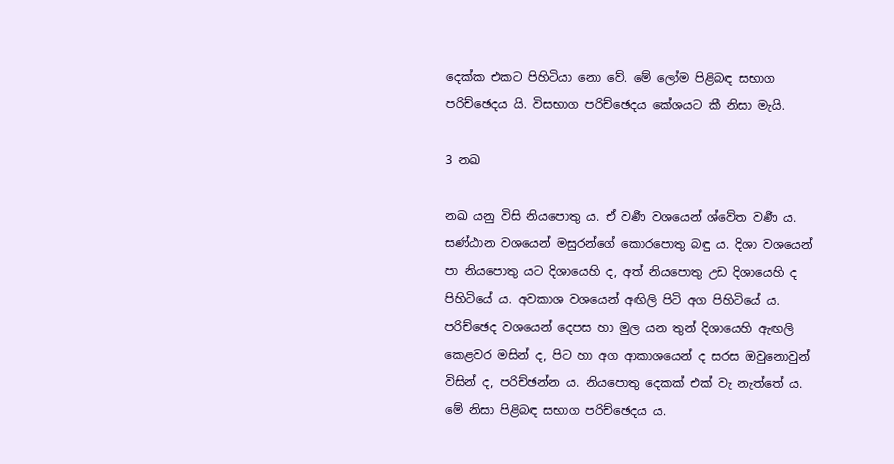දෙක්ක එකට පිහිටියා නො වේ. මේ ලෝම පිළිබඳ සභාග පරිච්ඡෙදය යි. විසභාග පරිච්ඡෙදය කේශයට කී නිසා මැයි.

3 නඛ

නඛ යනු විසි නියපොතු ය. ඒ වර්‍ණ වශයෙන් ශ්වේත වර්‍ණ ය. සණ්ඨාන වශයෙන් මසුරන්ගේ කොරපොතු බඳු ය. දිශා වශයෙන් පා නියපොතු යට දිශායෙහි ද, අත් නියපොතු උඩ දිශායෙහි ද පිහිටියේ ය. අවකාශ වශයෙන් අඟිලි පිටි අග පිහිටියේ ය. පරිච්ඡෙද වශයෙන් දෙපස හා මුල යන තුන් දිශායෙහි ඇඟලි කෙළවර මසින් ද, පිට හා අග ආකාශයෙන් ද සරස ඔවුනොවුන් විසින් ද, පරිච්ඡන්න ය. නියපොතු දෙකක් එක් වැ නැත්තේ ය. මේ නිසා පිළිබඳ සභාග පරිච්ඡෙදය ය.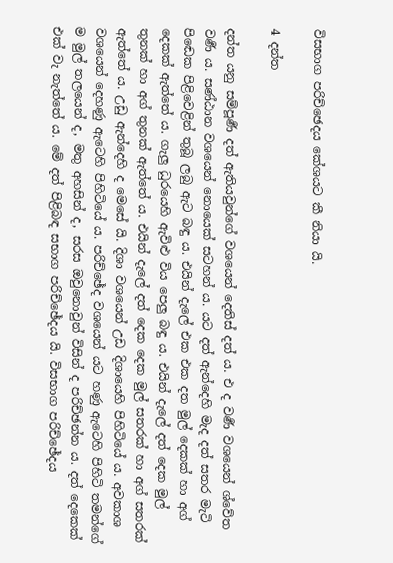විසභාග පරිච්ඡෙදය කේශයට කී නියා යි.

4 දන්ත

දන්ත යනු සම්පූර්‍ණ දත් ඇතියවුන්ගේ වශයෙන් දෙතිස් දත් ය. එ ද වර්‍ණ වශයෙන් ශ්වේත වර්‍ණ ය. සණ්ඨාන වශයෙන් නොයෙක් සටහන් ය. යට දත් ඇන්දෙහි මැද දත් සතර මැටි පිඬෙක පිළිවෙළින් තුබූ ලබු ඇට බඳු ය. එයින් දැලේ එක එක දත මුල් දෙකක් හා අග් දෙකක් ඇත්තේ ය. ගැලු ධුරයෙහි ඇවිළු විය පෙලු බඳු ය. එයින් දැලේ දත් දෙක මුල් තුනක් හා අග් තුනක් ඇත්තේ ය. එයින් දැලේ දත් දෙක දෙක මුල් සතරක් හා අග් සතරක් ඇත්තේ ය. උඩු ඇන්දෙහි ද මෙසේ යි. දිශා වශයෙන් උඩ දිශායෙහි පිහිටියේ ය. අවකාශ වශයෙන් දෙහණු ඇටෙහි පිහිටියේ ය. පරිච්ඡේද වශයෙන් යට හණු ඇටෙහි පිහිටි තමන්ගේ ම මුල් තලයෙන් ද, මතු අහසින් ද, සරස ඔවුනොවුන් විසින් ද පරිච්ඡන්න ය. දත් දෙකෙක් එක් වැ නැත්තේ ය. මේ දත් පිළිබඳ සභාග පරිච්ඡේදය යි. විසභාග පරිච්ඡේදය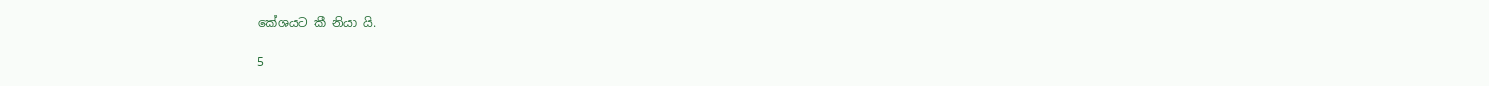කේශයට කී නියා යි.

5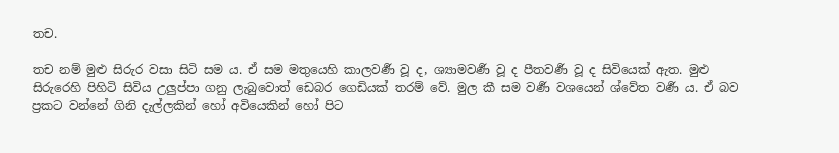තච.

තච නම් මුළු සිරුර වසා සිටි සම ය. ඒ සම මතුයෙහි කාලවර්‍ණ වූ ද, ශ්‍යාමවර්‍ණ වූ ද පීතවර්‍ණ වූ ද සිවියෙක් ඇත. මුළු සිරුරෙහි පිහිටි සිවිය උලුප්පා ගනු ලැබුවොත් ඩෙබර ගෙඩියක් තරම් වේ. මුල කී සම වර්‍ණ වශයෙන් ශ්වේත වර්‍ණ ය. ඒ බව ප්‍ර‍කට වන්නේ ගිනි දැල්ලකින් හෝ අවියෙකින් හෝ පිට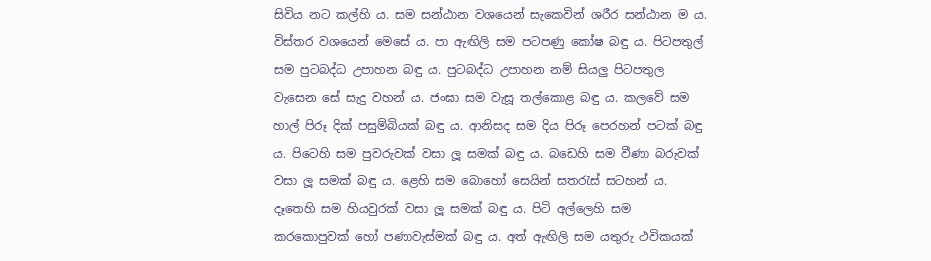සිවිය නට කල්හි ය. සම සන්ඨාන වශයෙන් සැකෙවින් ශරීර සන්ඨාන ම ය. විස්තර වශයෙන් මෙසේ ය. පා ඇඟිලි සම පටපණු කෝෂ බඳු ය. පිටපතුල් සම පුටබද්ධ උපාහන බඳු ය. පුටබද්ධ උපාහන නම් සියලු පිටපතුල වැසෙන සේ සැදු වහන් ය. ජංඝා සම වැසූ තල්කොළ බඳු ය. කලවේ සම හාල් පිරූ දික් පසුම්බියක් බඳු ය. ආනිසද සම දිය පිරූ පෙරහන් පටක් බඳු ය. පිටෙහි සම පුවරුවක් වසා ලූ සමක් බඳු ය. බඩෙහි සම වීණා බරුවක් වසා ලූ සමක් බඳු ය. ළෙහි සම බොහෝ සෙයින් සතරැස් සටහන් ය. දෑතෙහි සම හියවුරක් වසා ලූ සමක් බඳු ය. පිටි අල්ලෙහි සම කරකොපුවක් හෝ පණාවැස්මක් බඳු ය. අත් ඇඟිලි සම යතුරු ථවිකයක්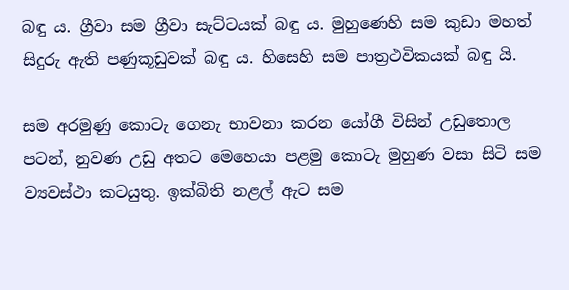බඳු ය. ග්‍රීවා සම ග්‍රීවා සැට්ටයක් බඳු ය. මුහුණෙහි සම කුඩා මහත් සිදුරු ඇති පණුකූඩුවක් බඳු ය. හිසෙහි සම පාත්‍ර‍ථවිකයක් බඳු යි.

සම අරමුණු කොටැ ගෙනැ භාවනා කරන යෝගී විසින් උඩුතොල පටන්, නුවණ උඩු අතට මෙහෙයා පළමු කොටැ මුහුණ වසා සිටි සම ව්‍යවස්ථා කටයුතු. ඉක්බිති නළල් ඇට සම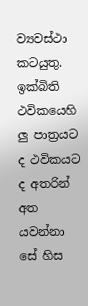ව්‍යවස්ථා කටයුතු. ඉක්බිති ථවිකයෙහි ලු පාත්‍ර‍යට ද ථවිකයට ද අතරින් අත යවන්නා සේ හිස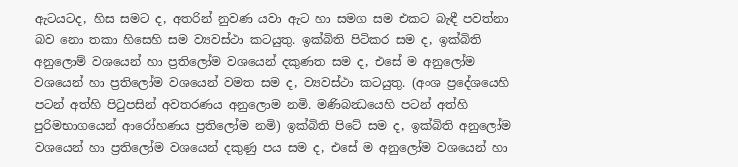ඇටයටද, හිස සමට ද, අතරින් නුවණ යවා ඇට හා සමග සම එකට බැඳී පවත්නා බව නො තකා හිසෙහි සම ව්‍යවස්ථා කටයුතු. ඉක්බිති පිටිකර සම ද, ඉක්බිති අනුලොම් වශයෙන් හා ප්‍ර‍තිලෝම වශයෙන් දකුණත සම ද, එසේ ම අනුලෝම වශයෙන් හා ප්‍ර‍තිලෝම වශයෙන් වමත සම ද, ව්‍යවස්ථා කටයුතු. (අංශ ප්‍රදේශයෙහි පටන් අත්හි පිටුපසින් අවතරණය අනුලොම නමි. මණිබන්‍ධයෙහි පටන් අත්හි පුරිමභාගයෙන් ආරෝහණය ප්‍ර‍තිලෝම නමි) ඉක්බිති පිටේ සම ද, ඉක්බිති අනුලෝම වශයෙන් හා ප්‍ර‍තිලෝම වශයෙන් දකුණු පය සම ද, එසේ ම අනුලෝම වශයෙන් හා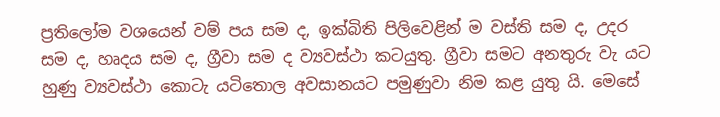ප්‍ර‍තිලෝම වශයෙන් වම් පය සම ද, ඉක්බිති පිලිවෙළින් ම වස්ති සම ද, උදර සම ද, හෘදය සම ද, ග්‍රීවා සම ද ව්‍යවස්ථා කටයුතු. ග්‍රීවා සමට අනතුරු වැ යට හුණු ව්‍යවස්ථා කොටැ යටිතොල අවසානයට පමුණුවා නිම කළ යුතු යි. මෙසේ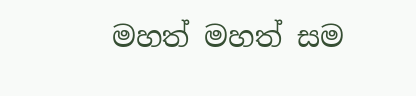මහත් මහත් සම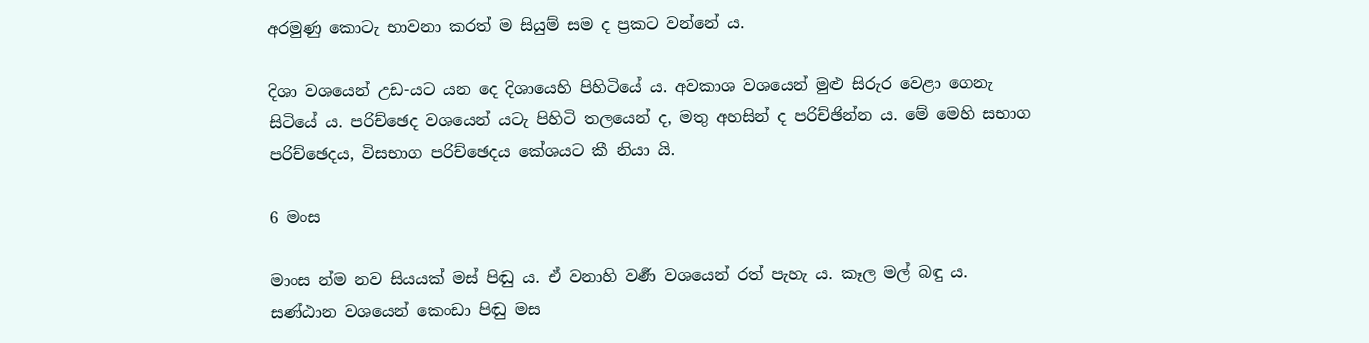අරමුණු කොටැ භාවනා කරත් ම සියුම් සම ද ප්‍ර‍කට වන්නේ ය.

දිශා වශයෙන් උඩ-යට යන දෙ දිශායෙහි පිහිටියේ ය. අවකාශ වශයෙන් මුළු සිරුර වෙළා ගෙනැ සිටියේ ය. පරිච්ඡෙද වශයෙන් යටැ පිහිටි තලයෙන් ද, මතු අහසින් ද පරිච්ඡින්න ය. මේ මෙහි සභාග පරිච්ඡෙදය, විසභාග පරිච්ඡෙදය කේශයට කී නියා යි.

6 මංස

මාංස න්ම නව සියයක් මස් පිඬු ය. ඒ වනාහි වර්‍ණ වශයෙන් රත් පැහැ ය. කෑල මල් බඳු ය. සණ්ඨාන වශයෙන් කෙංඩා පිඬු මස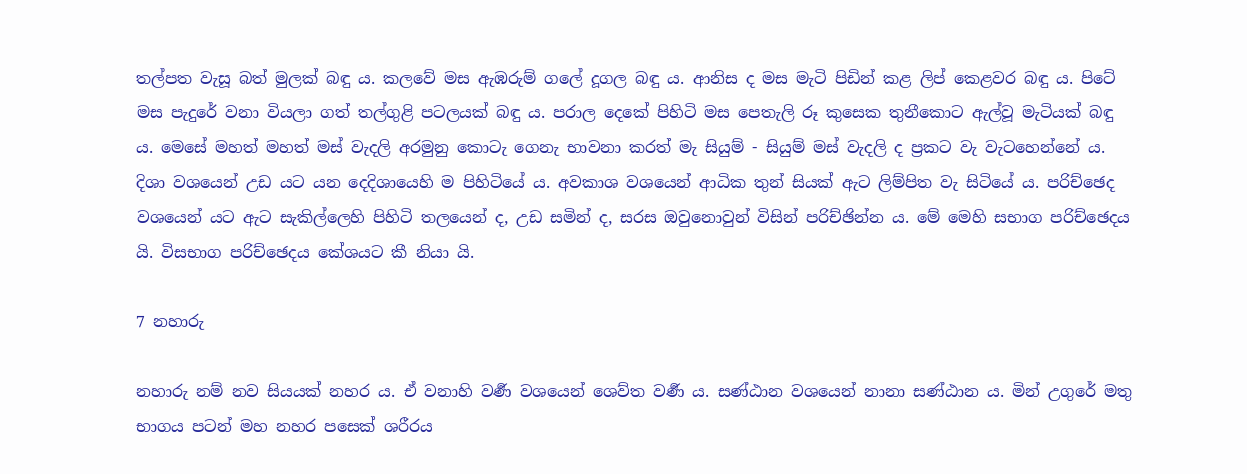තල්පත වැසූ බත් මුලක් බඳු ය. කලවේ මස ඇඹරුම් ගලේ දූගල බඳු ය. ආනිස ද මස මැටි පිඩින් කළ ලිප් කෙළවර බඳු ය. පිටේ මස පැදුරේ වනා වියලා ගත් තල්ගුළි පටලයක් බඳු ය. පරාල දෙකේ පිහිටි මස පෙතැලි රූ කුසෙක තුනීකොට ඇල්වූ මැටියක් බඳු ය. මෙසේ මහත් මහත් මස් වැදලි අරමුනු කොටැ ගෙනැ භාවනා කරත් මැ සියුම් - සියුම් මස් වැදලි ද ප්‍ර‍කට වැ වැටහෙන්නේ ය. දිශා වශයෙන් උඩ යට යන දෙදිශායෙහි ම පිහිටියේ ය. අවකාශ වශයෙන් ආධික තුන් සියක් ඇට ලිම්පිත වැ සිටියේ ය. පරිච්ඡෙද වශයෙන් යට ඇට සැකිල්ලෙහි පිහිටි තලයෙන් ද, උඩ සමින් ද, සරස ඔවුනොවුන් විසින් පරිච්ඡින්න ය. මේ මෙහි සභාග පරිච්ඡෙදය යි. විසභාග පරිච්ඡෙදය කේශයට කී නියා යි.

7 නහාරු

නහාරු නම් නව සියයක් නහර ය. ඒ වනාහි වර්‍ණ වශයෙන් ශෙව්ත වර්‍ණ ය. සණ්ඨාන වශයෙන් නානා සණ්ඨාන ය. මින් උගුරේ මතු භාගය පටන් මහ නහර පසෙක් ශරීරය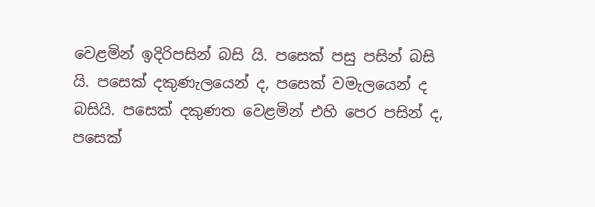වෙළමින් ඉදිරිපසින් බසි යි. පසෙක් පසු පසින් බසි යි. පසෙක් දකුණැලයෙන් ද, පසෙක් වමැලයෙන් ද බසියි. පසෙක් දකුණත වෙළමින් එහි පෙර පසින් ද, පසෙක්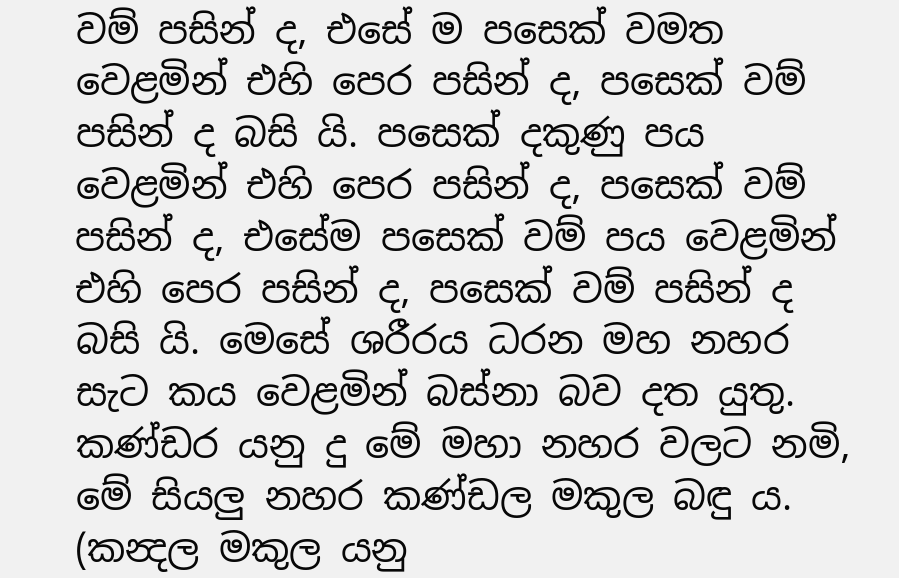වම් පසින් ද, එසේ ම පසෙක් වමත වෙළමින් එහි පෙර පසින් ද, පසෙක් වම් පසින් ද බසි යි. පසෙක් දකුණු පය වෙළමින් එහි පෙර පසින් ද, පසෙක් වම් පසින් ද, එසේම පසෙක් වම් පය වෙළමින් එහි පෙර පසින් ද, පසෙක් වම් පසින් ද බසි යි. මෙසේ ශරීරය ධරන මහ නහර සැට කය වෙළමින් බස්නා බව දත යුතු. කණ්ඩර යනු දු මේ මහා නහර වලට නමි, මේ සියලු නහර කණ්ඩල මකුල බඳු ය. (කන්‍දල මකුල යනු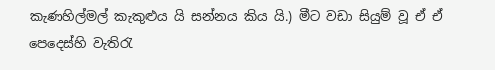කැණහිල්මල් කැකුළුය යි සන්නය කිය යි.) මීට වඩා සියුම් වූ ඒ ඒ පෙදෙස්හි වැතිරැ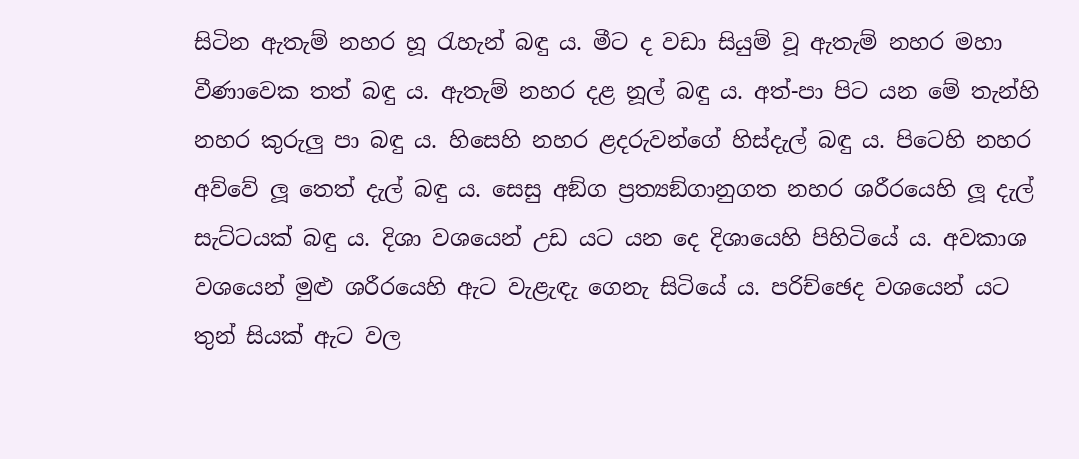සිටින ඇතැම් නහර හූ රැහැන් බඳු ය. මීට ද වඩා සියුම් වූ ඇතැම් නහර මහා වීණාවෙක තත් බඳු ය. ඇතැම් නහර දළ නූල් බඳු ය. අත්-පා පිට යන මේ තැන්හි නහර කුරුලු පා බඳු ය. හිසෙහි නහර ළදරුවන්ගේ හිස්දැල් බඳු ය. පිටෙහි නහර අව්වේ ලූ තෙත් දැල් බඳු ය. සෙසු අඞ්ග ප්‍ර‍ත්‍යඞ්ගානුගත නහර ශරීරයෙහි ලූ දැල් සැට්ටයක් බඳු ය. දිශා වශයෙන් උඩ යට යන දෙ දිශායෙහි පිහිටියේ ය. අවකාශ වශයෙන් මුළු ශරීරයෙහි ඇට වැළැඳැ ගෙනැ සිටියේ ය. පරිච්ඡෙද වශයෙන් යට තුන් සියක් ඇට වල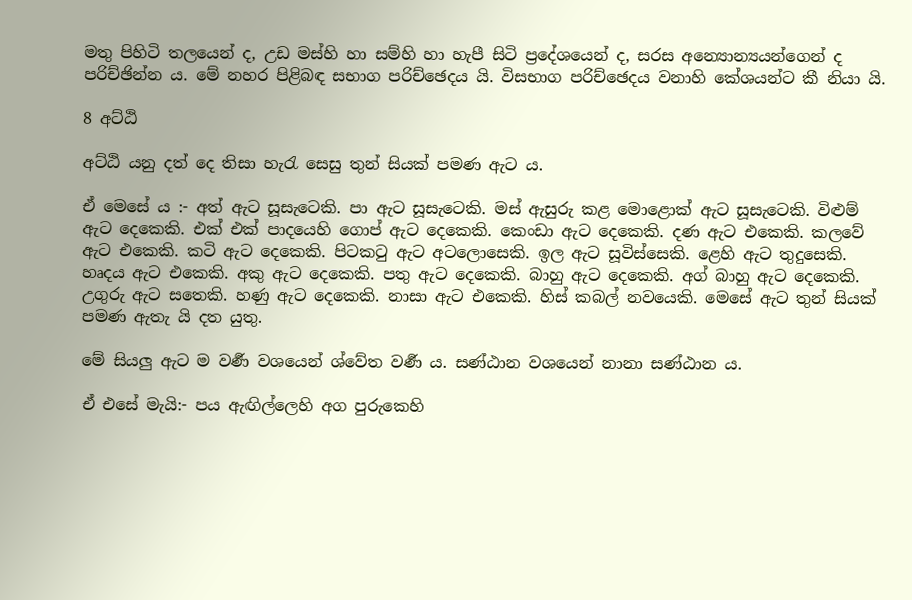මතු පිහිටි තලයෙන් ද, උඩ මස්හි හා සම්හි හා හැපී සිටි ප්‍රදේශයෙන් ද, සරස අන්‍යොන්‍යයන්ගෙන් ද පරිච්ඡින්න ය. මේ නහර පිළිබඳ සභාග පරිච්ඡෙදය යි. විසභාග පරිච්ඡෙදය වනාහි කේශයන්ට කී නියා යි.

8 අට්ඨි

අට්ඨි යනු දත් දෙ තිසා හැරැ සෙසු තුන් සියක් පමණ ඇට ය.

ඒ මෙසේ ය :- අත් ඇට සූසැටෙකි. පා ඇට සූසැටෙකි. මස් ඇසුරු කළ මොළොක් ඇට සූසැටෙකි. විළුම් ඇට දෙකෙකි. එක් එක් පාදයෙහි ගොප් ඇට දෙකෙකි. කෙංඩා ඇට දෙකෙකි. දණ ඇට එකෙකි. කලවේ ඇට එකෙකි. කටි ඇට දෙකෙකි. පිටකටු ඇට අටලොසෙකි. ඉල ඇට සූවිස්සෙකි. ළෙහි ඇට තුදුසෙකි. හෘදය ඇට එකෙකි. අකු ඇට දෙකෙකි. පතු ඇට දෙකෙකි. බාහු ඇට දෙකෙකි. අග් බාහු ඇට දෙකෙකි. උගුරු ඇට සතෙකි. හණු ඇට දෙකෙකි. නාසා ඇට එකෙකි. හිස් කබල් නවයෙකි. මෙසේ ඇට තුන් සියක් පමණ ඇතැ යි දත යුතු.

මේ සියලු ඇට ම වර්‍ණ වශයෙන් ශ්වේත වර්‍ණ ය. සණ්ඨාන වශයෙන් නානා සණ්ඨාන ය.

ඒ එසේ මැයි:- පය ඇඟිල්ලෙහි අග පුරුකෙහි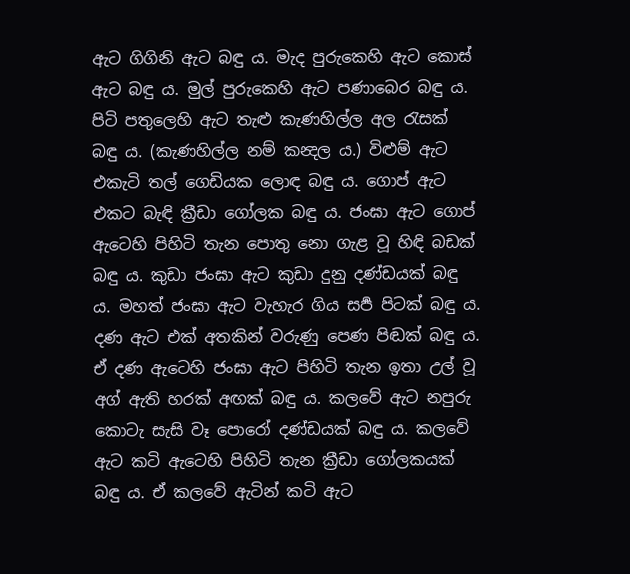ඇට ගිගිනි ඇට බඳු ය. මැද පුරුකෙහි ඇට කොස් ඇට බඳු ය. මුල් පුරුකෙහි ඇට පණාබෙර බඳු ය. පිටි පතුලෙහි ඇට තැළු කැණහිල්ල අල රැසක් බඳු ය. (කැණහිල්ල නම් කන්‍දල ය.) විළුම් ඇට එකැටි තල් ගෙඩියක ලොඳ බඳු ය. ගොප් ඇට එකට බැඳි ක්‍රීඩා ගෝලක බඳු ය. ජංඝා ඇට ගොප් ඇටෙහි පිහිටි තැන පොතු නො ගැළ වූ හිඳි බඩක් බඳු ය. කුඩා ජංඝා ඇට කුඩා දුනු දණ්ඩයක් බඳු ය. මහත් ජංඝා ඇට වැහැර ගිය සර්‍ප පිටක් බඳු ය. දණ ඇට එක් අතකින් වරුණු පෙණ පිඬක් බඳු ය. ඒ දණ ඇටෙහි ජංඝා ඇට පිහිටි තැන ඉතා උල් වූ අග් ඇති හරක් අඟක් බඳු ය. කලවේ ඇට නපුරු කොටැ සැසි වෑ පොරෝ දණ්ඩයක් බඳු ය. කලවේ ඇට කටි ඇටෙහි පිහිටි තැන ක්‍රීඩා ගෝලකයක් බඳු ය. ඒ කලවේ ඇටින් කටි ඇට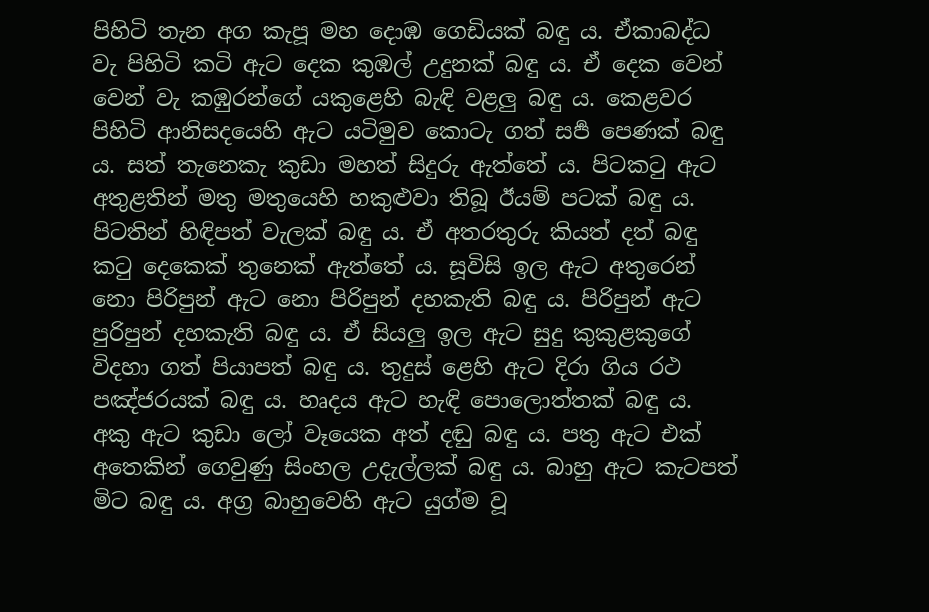පිහිටි තැන අග කැපූ මහ දොඹ ගෙඩියක් බඳු ය. ඒකාබද්ධ වැ පිහිටි කටි ඇට දෙක කුඹල් උදුනක් බඳු ය. ඒ දෙක වෙන් වෙන් වැ කඹුරන්ගේ යකුළෙහි බැඳි වළලු බඳු ය. කෙළවර පිහිටි ආනිසදයෙහි ඇට යටිමුව කොටැ ගත් සර්‍ප පෙණක් බඳු ය. සත් තැනෙකැ කුඩා මහත් සිදුරු ඇත්තේ ය. පිටකටු ඇට අතුළතින් මතු මතුයෙහි හකුළුවා තිබූ ඊයම් පටක් බඳු ය. පිටතින් හිඳිපත් වැලක් බඳු ය. ඒ අතරතුරු කියත් දත් බඳු කටු දෙකෙක් තුනෙක් ඇත්තේ ය. සූවිසි ඉල ඇට අතුරෙන් නො පිරිපුන් ඇට නො පිරිපුන් දහකැති බඳු ය. පිරිපුන් ඇට පුරිපුන් දහකැති බඳු ය. ඒ සියලු ඉල ඇට සුදු කුකුළකුගේ විදහා ගත් පියාපත් බඳු ය. තුදුස් ළෙහි ඇට දිරා ගිය රථ පඤ්ජරයක් බඳු ය. හෘදය ඇට හැඳි පොලොත්තක් බඳු ය. අකු ඇට කුඩා ලෝ වෑයෙක අත් දඬු බඳු ය. පතු ඇට එක් අතෙකින් ගෙවුණු සිංහල උදැල්ලක් බඳු ය. බාහු ඇට කැටපත් මිට බඳු ය. අග්‍ර‍ බාහුවෙහි ඇට යුග්ම වූ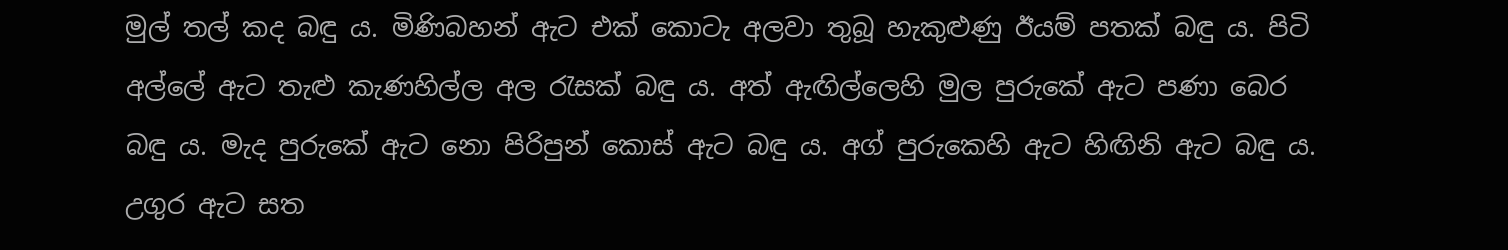මුල් තල් කද බඳු ය. මිණිබහන් ඇට එක් කොටැ අලවා තුබූ හැකුළුණු ඊයම් පතක් බඳු ය. පිටි අල්ලේ ඇට තැළු කැණහිල්ල අල රැසක් බඳු ය. අත් ඇඟිල්ලෙහි මුල පුරුකේ ඇට පණා බෙර බඳු ය. මැද පුරුකේ ඇට නො පිරිපුන් කොස් ඇට බඳු ය. අග් පුරුකෙහි ඇට හිඟිනි ඇට බඳු ය. උගුර ඇට සත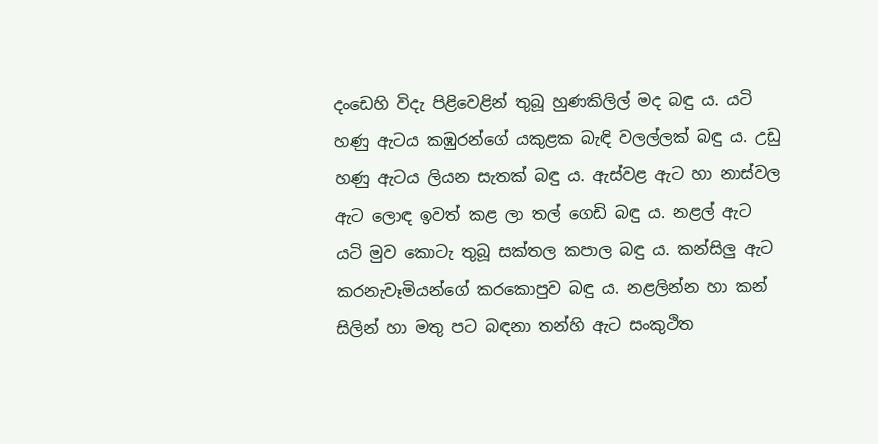දංඩෙහි විදැ පිළිවෙළින් තුබූ හුණකිලිල් මද බඳු ය. යටි හණු ඇටය කඹුරන්ගේ යකුළක බැඳි වලල්ලක් බඳු ය. උඩු හණු ඇටය ලියන සැතක් බඳු ය. ඇස්වළ ඇට හා නාස්වල ඇට ලොඳ ඉවත් කළ ලා තල් ගෙඩි බඳු ය. නළල් ඇට යටි මුව කොටැ තුබූ සක්තල කපාල බඳු ය. කන්සිලු ඇට කරනැවෑමියන්ගේ කරකොපුව බඳු ය. නළලින්න හා කන් සිලින් හා මතු පට බඳනා තන්හි ඇට සංකුථිත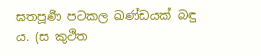ඝතපූර්‍ණ පටකල ඛණ්ඩයක් බඳු ය. (ස කුථිත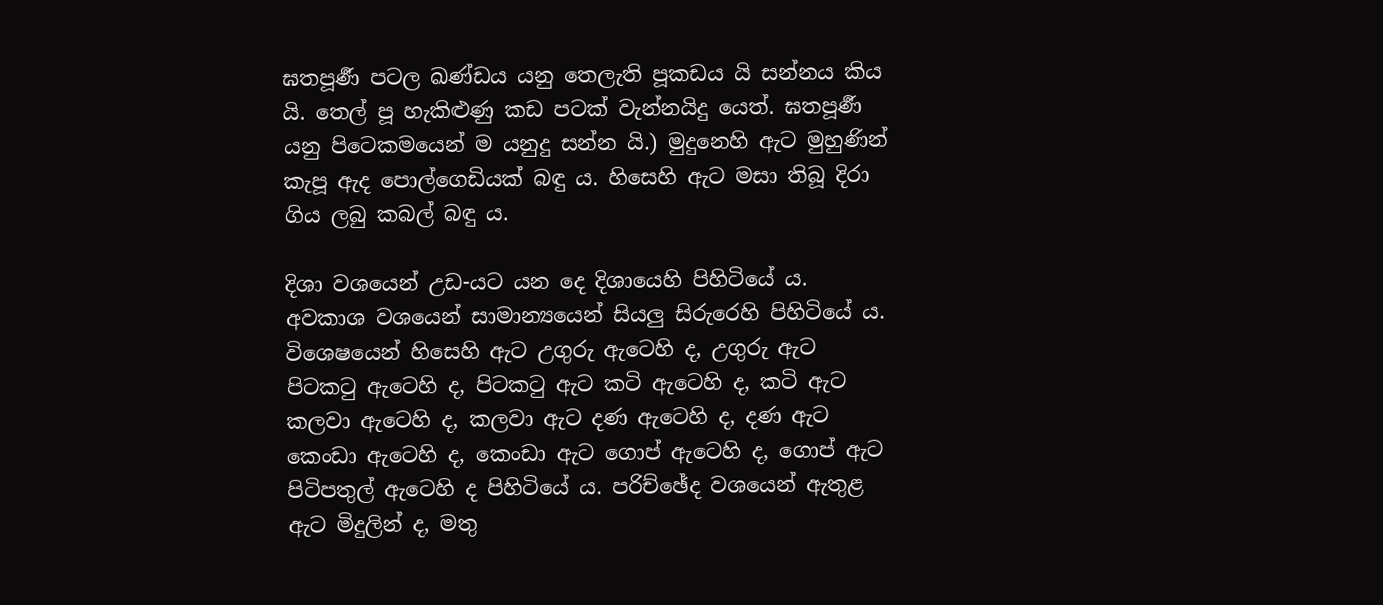ඝතපූර්‍ණ පටල ඛණ්ඩය යනු තෙලැති පූකඩය යි සන්නය කිය යි. තෙල් පූ හැකිළුණු කඩ පටක් වැන්නයිදු යෙත්. ඝතපූර්‍ණ යනු පිටෙකමයෙන් ම යනුදු සන්න යි.) මුදුනෙහි ඇට මුහුණින් කැපූ ඇද පොල්ගෙඩියක් බඳු ය. හිසෙහි ඇට මසා තිබූ දිරා ගිය ලබු කබල් බඳු ය.

දිශා වශයෙන් උඩ-යට යන දෙ දිශායෙහි පිහිටියේ ය. අවකාශ වශයෙන් සාමාන්‍යයෙන් සියලු සිරුරෙහි පිහිටියේ ය. විශෙෂයෙන් හිසෙහි ඇට උගුරු ඇටෙහි ද, උගුරු ඇට පිටකටු ඇටෙහි ද, පිටකටු ඇට කටි ඇටෙහි ද, කටි ඇට කලවා ඇටෙහි ද, කලවා ඇට දණ ඇටෙහි ද, දණ ඇට කෙංඩා ඇටෙහි ද, කෙංඩා ඇට ගොප් ඇටෙහි ද, ගොප් ඇට පිටිපතුල් ඇටෙහි ද පිහිටියේ ය. පරිච්ඡේද වශයෙන් ඇතුළ ඇට මිදුලින් ද, මතු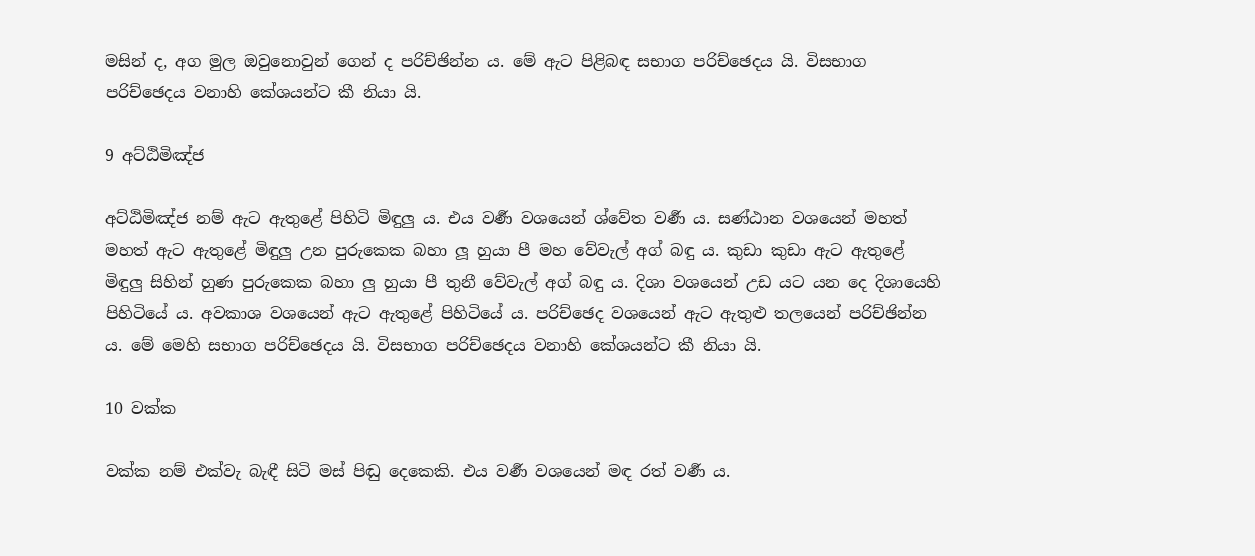මසින් ද, අග මුල ඔවුනොවුන් ගෙන් ද පරිච්ඡින්න ය. මේ ඇට පිළිබඳ සභාග පරිච්ඡෙදය යි. විසභාග පරිච්ඡෙදය වනාහි කේශයන්ට කී නියා යි.

9 අට්ඨිමිඤ්ජ

අට්ඨිමිඤ්ජ නම් ඇට ඇතුළේ පිහිටි මිඳුලු ය. එය වර්‍ණ වශයෙන් ශ්වේත වර්‍ණ ය. සණ්ඨාන වශයෙන් මහත් මහත් ඇට ඇතුළේ මිඳුලු උන පුරුකෙක බහා ලූ හුයා පී මහ වේවැල් අග් බඳු ය. කුඩා කුඩා ඇට ඇතුළේ මිඳුලු සිහින් හුණ පුරුකෙක බහා ලු හුයා පී තුනී වේවැල් අග් බඳු ය. දිශා වශයෙන් උඩ යට යන දෙ දිශායෙහි පිහිටියේ ය. අවකාශ වශයෙන් ඇට ඇතුළේ පිහිටියේ ය. පරිච්ඡෙද වශයෙන් ඇට ඇතුළු තලයෙන් පරිච්ඡින්න ය. මේ මෙහි සභාග පරිච්ඡෙදය යි. විසභාග පරිච්ඡෙදය වනාහි කේශයන්ට කී නියා යි.

10 වක්ක

වක්ක නම් එක්වැ බැඳී සිටි මස් පිඬු දෙකෙකි. එය වර්‍ණ වශයෙන් මඳ රත් වර්‍ණ ය.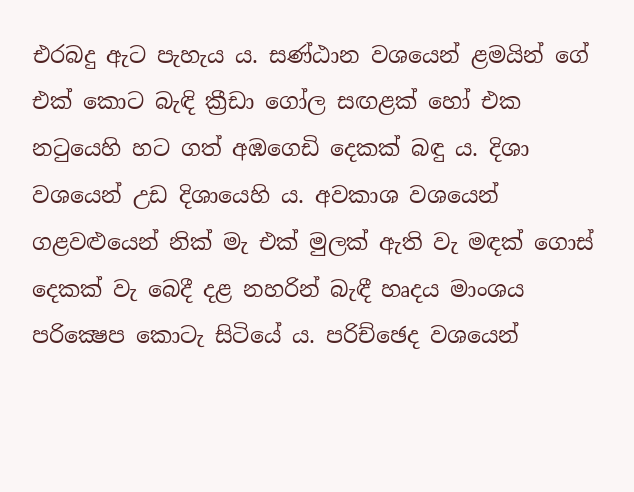එරබදු ඇට පැහැය ය. සණ්ඨාන වශයෙන් ළමයින් ගේ එක් කොට බැඳි ක්‍රීඩා ගෝල සඟළක් හෝ එක නටුයෙහි හට ගත් අඹගෙඩි දෙකක් බඳු ය. දිශා වශයෙන් උඩ දිශායෙහි ය. අවකාශ වශයෙන් ගළවළුයෙන් නික් මැ එක් මුලක් ඇති වැ මඳක් ගොස් දෙකක් වැ බෙදී දළ නහරින් බැඳී හෘදය මාංශය පරික්‍ෂෙප කොටැ සිටියේ ය. පරිච්ඡෙද වශයෙන්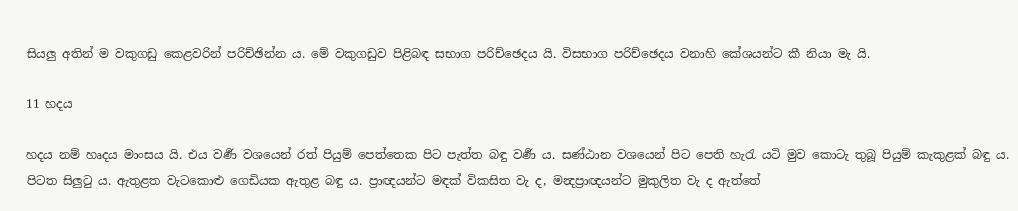සියලු අතින් ම වකුගඩු කෙළවරින් පරිච්ඡින්න ය. මේ වකුගඩුව පිළිබඳ සභාග පරිච්ඡෙදය යි. විසභාග පරිච්ඡෙදය වනාහි කේශයන්ට කී නියා මැ යි.

11 හදය

හදය නම් හෘදය මාංසය යි. එය වර්‍ණ වශයෙන් රත් පියුම් පෙත්තෙක පිට පැත්ත බඳු වර්‍ණ ය. සණ්ඨාන වශයෙන් පිට පෙති හැරැ යටි මුව කොටැ තුබූ පියුම් කැකුළක් බඳු ය. පිටත සිලුටු ය. ඇතුළත වැටකොළු ගෙඩියක ඇතුළ බඳු ය. ප්‍රාඥයන්ට මඳක් විකසිත වැ ද, මන්‍දප්‍රාඥයන්ට මුකුලිත වැ ද ඇත්තේ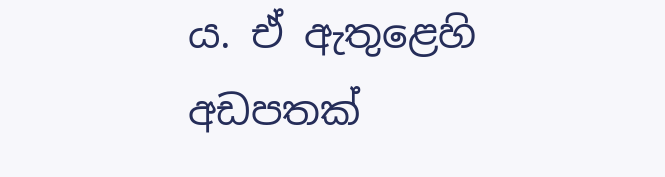ය. ඒ ඇතුළෙහි අඩපතක්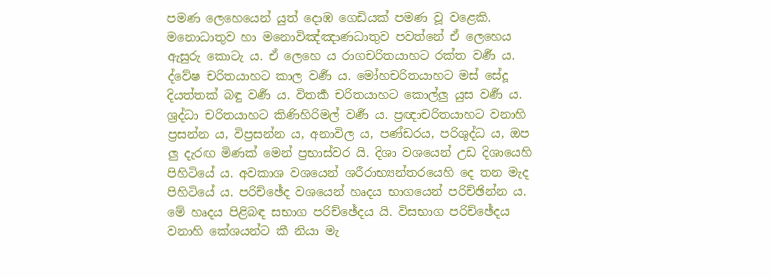පමණ ලෙහෙයෙන් යුත් දොඹ ගෙඩියක් පමණ වූ වළෙකි. මනොධාතුව හා මනොවිඤ්ඤාණධාතුව පවත්නේ ඒ ලෙහෙය ඇසුරු කොටැ ය. ඒ ලෙහෙ ය රාගචරිතයාහට රක්ත වර්‍ණ ය. ද්වේෂ චරිතයාහට කාල වර්‍ණ ය. මෝහචරිතයාහට මස් සේදූ දියත්තක් බඳු වර්‍ණ ය. විතර්‍ක චරිතයාහට කොල්ලු යුස වර්‍ණ ය. ශ්‍ර‍ද්ධා චරිතයාහට කිණිහිරිමල් වර්‍ණ ය. ප්‍ර‍ඥාචරිතයාහට වනාහි ප්‍ර‍සන්න ය, විප්‍ර‍සන්න ය, අනාවිල ය, පණ්ඩරය, පරිශුද්ධ ය, ඔප ලු දැරඟ මිණක් මෙන් ප්‍ර‍භාස්වර යි. දිශා වශයෙන් උඩ දිශායෙහි පිහිටියේ ය. අවකාශ වශයෙන් ශරීරාභ්‍යන්තරයෙහි දෙ තන මැද පිහිටියේ ය. පරිච්ඡේද වශයෙන් හෘදය භාගයෙන් පරිච්ඡින්න ය. මේ හෘදය පිළිබඳ සභාග පරිච්ඡේදය යි. විසභාග පරිච්ඡේදය වනාහි කේශයන්ට කී නියා මැ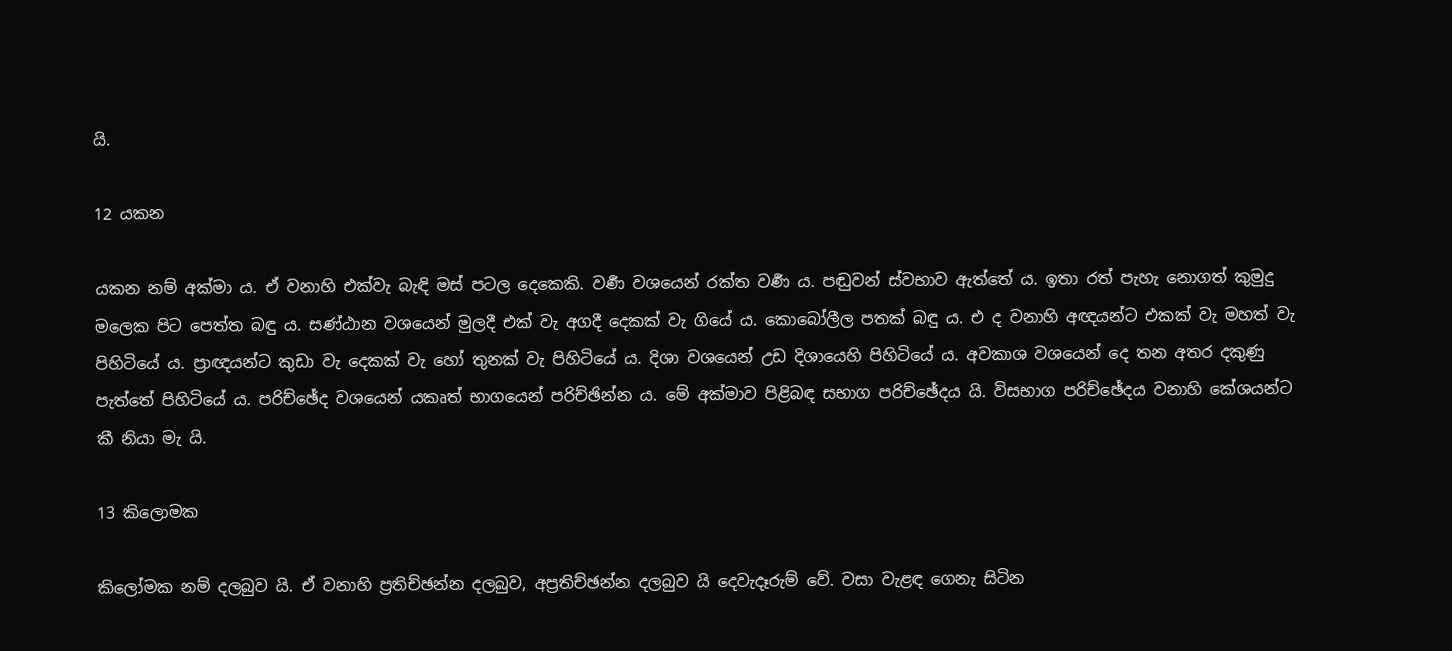යි.

12 යකන

යකන නම් අක්මා ය. ඒ වනාහි එක්වැ බැඳි මස් පටල දෙකෙකි. වර්‍ණ වශයෙන් රක්ත වර්‍ණ ය. පඬුවන් ස්වභාව ඇත්තේ ය. ඉතා රත් පැහැ නොගත් කුමුදු මලෙක පිට පෙත්ත බඳු ය. සණ්ඨාන වශයෙන් මුලදී එක් වැ අගදී දෙකක් වැ ගියේ ය. කොබෝලීල පතක් බඳු ය. එ ද වනාහි අඥයන්ට එකක් වැ මහත් වැ පිහිටියේ ය. ප්‍රාඥයන්ට කුඩා වැ දෙකක් වැ හෝ තුනක් වැ පිහිටියේ ය. දිශා වශයෙන් උඩ දිශායෙහි පිහිටියේ ය. අවකාශ වශයෙන් දෙ තන අතර දකුණු පැත්තේ පිහිටියේ ය. පරිච්ඡේද වශයෙන් යකෘත් භාගයෙන් පරිච්ඡින්න ය. මේ අක්මාව පිළිබඳ සභාග පරිච්ඡේදය යි. විසභාග පරිච්ඡේදය වනාහි කේශයන්ට කී නියා මැ යි.

13 කිලොමක

කිලෝමක නම් දලබුව යි. ඒ වනාහි ප්‍ර‍තිච්ඡන්න දලබුව, අප්‍ර‍තිච්ඡන්න දලබුව යි දෙවැදෑරුම් වේ. වසා වැළඳ ගෙනැ සිටින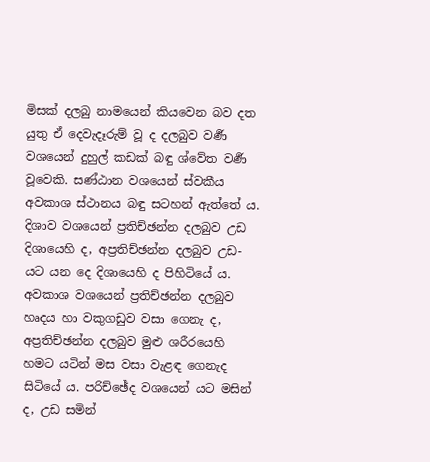මිසක් දලබු නාමයෙන් කියවෙන බව දත යුතු ඒ දෙවැදෑරුම් වූ ද දලබුව වර්‍ණ වශයෙන් දුහුල් කඩක් බඳු ශ්වේත වර්‍ණ වූවෙකි. සණ්ඨාන වශයෙන් ස්වකීය අවකාශ ස්ථානය බඳු සටහන් ඇත්තේ ය. දිශාව වශයෙන් ප්‍ර‍තිච්ඡන්න දලබුව උඩ දිශායෙහි ද, අප්‍ර‍තිච්ඡන්න දලබුව උඩ-යට යන දෙ දිශායෙහි ද පිහිටියේ ය. අවකාශ වශයෙන් ප්‍ර‍තිච්ඡන්න දලබුව හෘදය හා වකුගඩුව වසා ගෙනැ ද, අප්‍ර‍තිච්ඡන්න දලබුව මුළු ශරීරයෙහි හමට යටින් මස වසා වැළඳ ගෙනැද සිටියේ ය. පරිච්ඡේද වශයෙන් යට මසින් ද, උඩ සමින්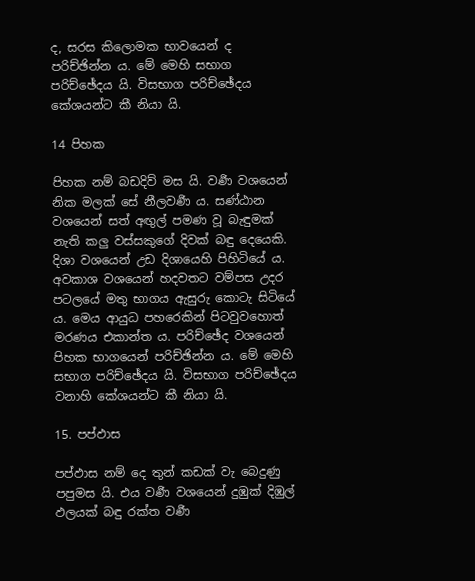ද, සරස කිලොමක භාවයෙන් ද පරිච්ඡින්න ය. මේ මෙහි සභාග පරිච්ඡේදය යි. විසභාග පරිච්ඡේදය කේශයන්ට කී නියා යි.

14 පිහක

පිහක නම් බඩදිව් මස යි. වර්‍ණ වශයෙන් නික මලක් සේ නීලවර්‍ණ ය. සණ්ඨාන වශයෙන් සත් අඟුල් පමණ වූ බැඳුමක් නැති කලු වස්සකුගේ දිවක් බඳු දෙයෙකි. දිශා වශයෙන් උඩ දිශායෙහි පිහිටියේ ය. අවකාශ වශයෙන් හදවතට වම්පස උදර පටලයේ මතු භාගය ඇසුරු කොටැ සිටියේ ය. මෙය ආයුධ පහරෙකින් පිටවුවහොත් මරණය එකාන්ත ය. පරිච්ඡේද වශයෙන් පිහක භාගයෙන් පරිච්ඡින්න ය. මේ මෙහි සභාග පරිච්ඡේදය යි. විසභාග පරිච්ඡේදය වනාහි කේශයන්ට කී නියා යි.

15. පප්ඵාස

පප්ඵාස නම් දෙ තුන් කඩක් වැ බෙදුණු පපුමස යි. එය වර්‍ණ වශයෙන් දුඹුක් දිඹුල් ඵලයක් බඳු රක්ත වර්‍ණ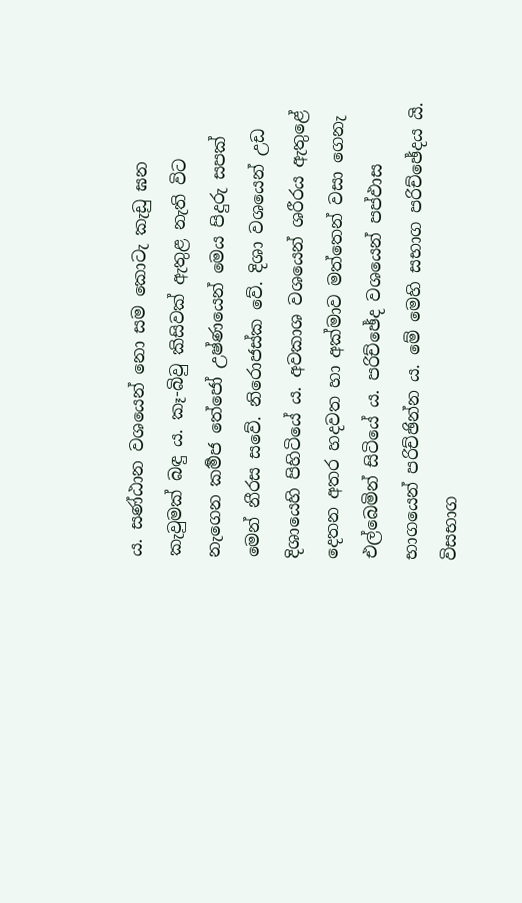ය. සණ්ඨාන වශයෙන් නො සම කොටැ කැඩු ඝන කැවුමක් බඳු ය. කෑ-බිවු කිසිවක් ඇතුළ නැති විට නැගෙන කර්‍මජ තේජෝ උෂ්ණයෙන් මෙය පිදුරු සපක් මෙන් නීරස සවේ. නිරොජස්ක වේ. දිශා වශයෙන් උඩ දිශායෙහි පිහිටියේ ය. අවකාශ වශයෙන් ශරීරය ඇතුළේ දෙතන අතර හදවත හා අක්මාව මත්තෙන් වසා ගෙනැ එල්බෙමින් සිටියේ ය. පරිච්ඡේද වශයෙන් පප්ඵාස භාගයෙන් පරිච්ඡින්න ය. මේ මෙහි සභාග පරිච්ඡේදය යි. විසභාග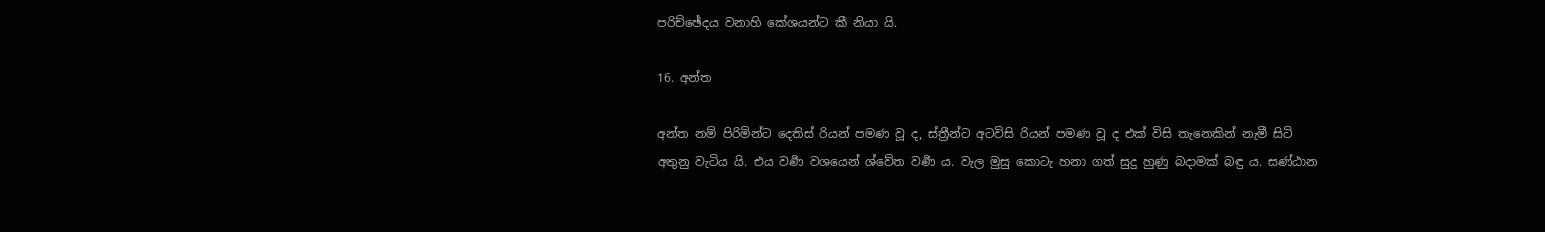පරිච්ඡේදය වනාහි කේශයන්ට කී නියා යි.

16. අන්ත

අන්ත නම් පිරිමින්ට දෙතිස් රියන් පමණ වූ ද, ස්ත්‍රීන්ට අටවිසි රියන් පමණ වූ ද එක් විසි තැනෙකින් නැමී සිටි අතුනු වැටිය යි. එය වර්‍ණ වශයෙන් ශ්වේත වර්‍ණ ය. වැල මුසු කොටැ හනා ගත් සුදු හුණු බදාමක් බඳු ය. සණ්ඨාන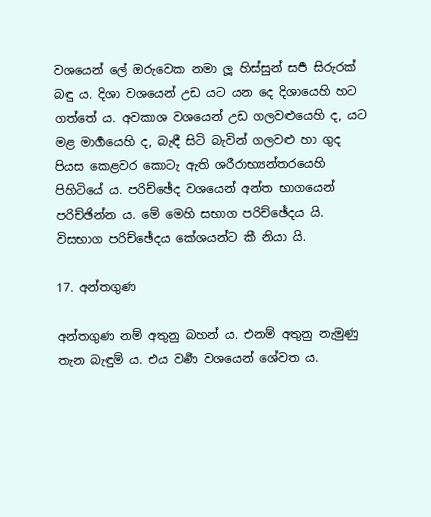වශයෙන් ලේ ඔරුවෙක නමා ලූ හිස්සුන් සර්‍ප සිරුරක් බඳු ය. දිශා වශයෙන් උඩ යට යන දෙ දිශායෙහි හට ගත්තේ ය. අවකාශ වශයෙන් උඩ ගලවළුයෙහි ද, යට මළ මාර්‍ගයෙහි ද, බැඳී සිටි බැවින් ගලවළු හා ගුද පියස කෙළවර කොටැ ඇති ශරීරාභ්‍යන්තරයෙහි පිහිටියේ ය. පරිච්ඡේද වශයෙන් අන්ත භාගයෙන් පරිච්ඡින්න ය. මේ මෙහි සභාග පරිච්ඡේදය යි. විසභාග පරිච්ඡේදය කේශයන්ට කී නියා යි.

17. අන්තගුණ

අන්තගුණ නම් අතුනු බහන් ය. එනම් අතුනු නැමුණු තැන බැඳුම් ය. එය වර්‍ණ වශයෙන් ශේවත ය.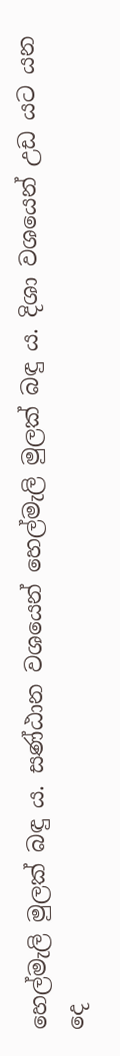හෙල්මැලි මුලක් බඳු ය. සණ්ඨාන වශයෙන් හෙල්මැලි මුලක් බඳු ය. දිශා වශයෙන් උඩ යට යන දෙ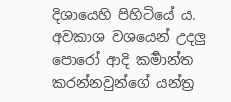දිශායෙහි පිහිටියේ ය. අවකාශ වශයෙන් උදලු පොරෝ ආදි කර්‍මාන්ත කරන්නවුන්ගේ යන්ත්‍ර‍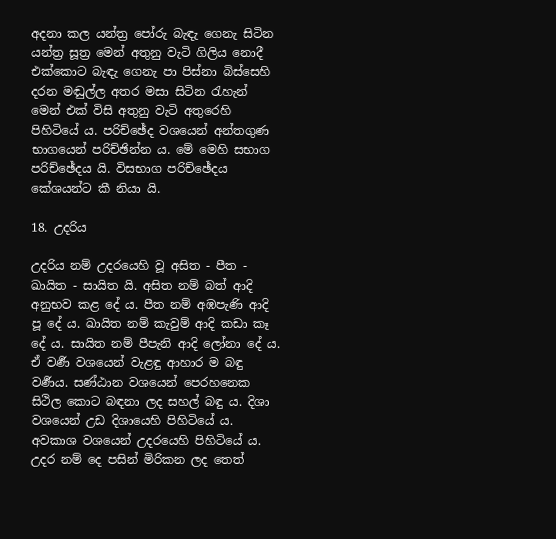අදනා කල යන්ත්‍ර‍ පෝරු බැඳැ ගෙනැ සිටින යන්ත්‍ර‍ සූත්‍ර‍ මෙන් අතුනු වැටි ගිලිය නොදී එක්කොට බැඳැ ගෙනැ පා පිස්නා බිස්සෙහි දරන මඬුල්ල අතර මසා සිටින රැහැන් මෙන් එක් විසි අතුනු වැටි අතුරෙහි පිහිටියේ ය. පරිච්ඡේද වශයෙන් අන්තගුණ භාගයෙන් පරිච්ඡින්න ය. මේ මෙහි සභාග පරිච්ඡේදය යි. විසභාග පරිච්ඡේදය කේශයන්ට කී නියා යි.

18. උදරිය

උදරිය නම් උදරයෙහි වූ අසිත - පීත - ඛායිත - සායිත යි. අසිත නම් බත් ආදි අනුභව කළ දේ ය. පීත නම් අඹපැණි ආදි පූ දේ ය. ඛායිත නම් කැවුම් ආදි කඩා කෑ දේ ය. සායිත නම් පීපැනි ආදි ලෝනා දේ ය. ඒ වර්‍ණ වශයෙන් වැළඳු ආහාර ම බඳු වර්‍ණය. සණ්ඨාන වශයෙන් පෙරහනෙක සිථිල කොට බඳනා ලද සහල් බඳු ය. දිශා වශයෙන් උඩ දිශායෙහි පිහිටියේ ය. අවකාශ වශයෙන් උදරයෙහි පිහිටියේ ය. උදර නම් දෙ පසින් මිරිකන ලද තෙත්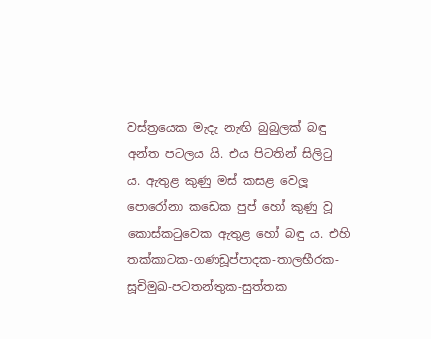වස්ත්‍රයෙක මැදැ නැඟි බුබුලක් බඳු අන්ත පටලය යි. එය පිටතින් සිලිටු ය. ඇතුළ කුණු මස් කසළ වෙලූ පොරෝනා කඩෙක පුප් හෝ කුණු වූ කොස්කටුවෙක ඇතුළ හෝ බඳු ය. එහි තක්කාටක-ගණඩූප්පාදක-තාලභීරක-සූචිමුඛ-පටතන්තුක-සුත්තක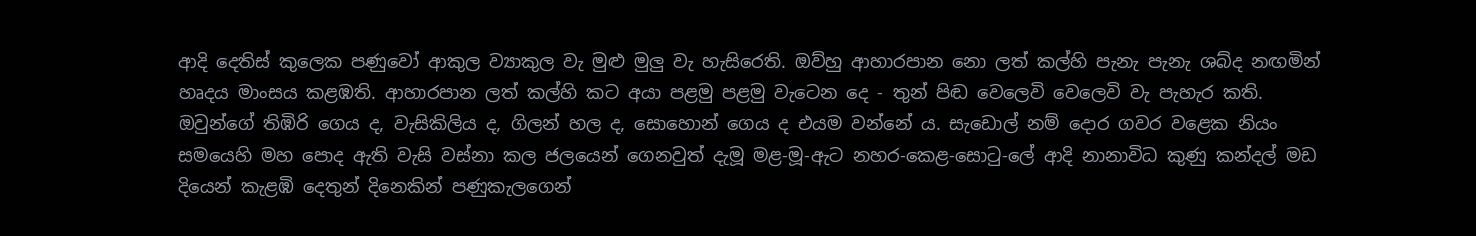ආදි දෙතිස් කුලෙක පණුවෝ ආකුල ව්‍යාකුල වැ මුළු මුලු වැ හැසිරෙති. ඔව්හු ආහාරපාන නො ලත් කල්හි පැනැ පැනැ ශබ්ද නඟමින් හෘදය මාංසය කළඹති. ආහාරපාන ලත් කල්හි කට අයා පළමු පළමු වැටෙන දෙ - තුන් පිඬ වෙලෙවි වෙලෙවි වැ පැහැර කති. ඔවුන්ගේ තිඹිරි ගෙය ද, වැසිකිලිය ද, ගිලන් හල ද, සොහොන් ගෙය ද එයම වන්නේ ය. සැ‍‍ඩොල් නම් දොර ගවර වළෙක නියං සමයෙහි මහ පොද ඇති වැසි වස්නා කල ජලයෙන් ගෙනවුත් දැමූ මළ-මූ-ඇට නහර-කෙළ-සොටු-ලේ ආදි නානාවිධ කුණු කන්දල් මඩ දියෙන් කැළඹි දෙතුන් දිනෙකින් පණුකැලගෙන්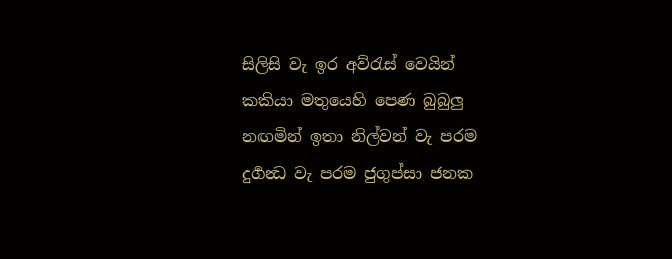සිලිසි වැ ඉර අව්රැස් වෙයින් කකියා මතුයෙහි පෙණ බුබුලු නඟමින් ඉතා නිල්වන් වැ පරම දුර්‍ගන්‍ධ වැ පරම ජුගුප්සා ජනක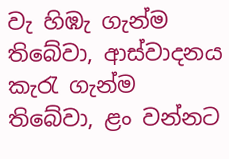වැ හිඹැ ගැන්ම තිබේවා, ආස්වාදනය කැරැ ගැන්ම තිබේවා, ළං වන්නට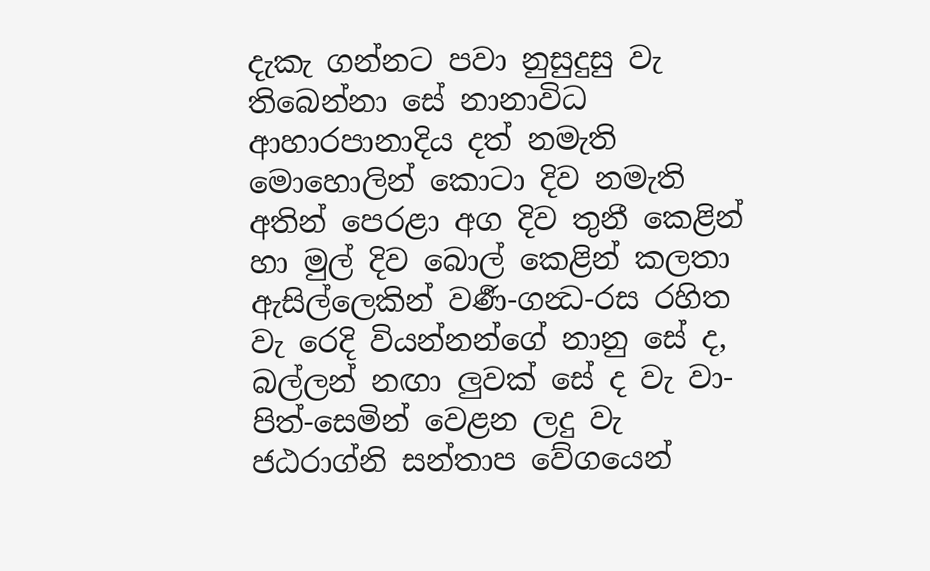දැකැ ගන්නට පවා නුසුදුසු වැ තිබෙන්නා සේ නානාවිධ ආහාරපානාදිය දත් නමැති මොහොලින් කොටා දිව නමැති අතින් පෙරළා අග දිව තුනී කෙළින් හා මුල් දිව බොල් කෙළින් කලතා ඇසිල්ලෙකින් වර්‍ණ-ගන්‍ධ-රස රහිත වැ රෙදි වියන්නන්ගේ නානු සේ ද, බල්ලන් නඟා ලුවක් සේ ද වැ වා-පිත්-සෙමින් වෙළන ලදු වැ ජඨරාග්නි සන්තාප වේගයෙන්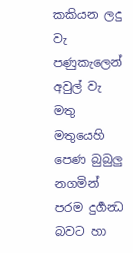කකියන ලදු වැ පණුකැලෙන් අවුල් වැ මතු මතුයෙහි පෙණ බුබුලු නගමින් පරම දුර්‍ගන්‍ධ බවට හා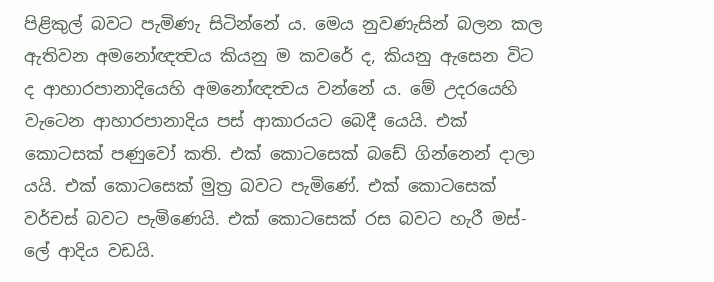පිළිකුල් බවට පැමිණැ සිටින්නේ ය. මෙය නුවණැසින් බලන කල ඇතිවන අමනෝඥත්‍වය කියනු ම කවරේ ද, කියනු ඇසෙන විට ද ආහාරපානාදියෙහි අමනෝඥත්‍වය වන්නේ ය. මේ උදරයෙහි වැටෙන ආහාරපානාදිය පස් ආකාරයට බෙදී යෙයි. එක් කොටසක් පණුවෝ කති. එක් කොටසෙක් බඩේ ගින්නෙන් දාලා යයි. එක් කොටසෙක් මුත්‍ර‍ බවට පැමිණේ. එක් කොටසෙක් වර්චස් බවට පැමිණෙයි. එක් කොටසෙක් රස බවට හැරී මස්-ලේ ආදිය වඩයි.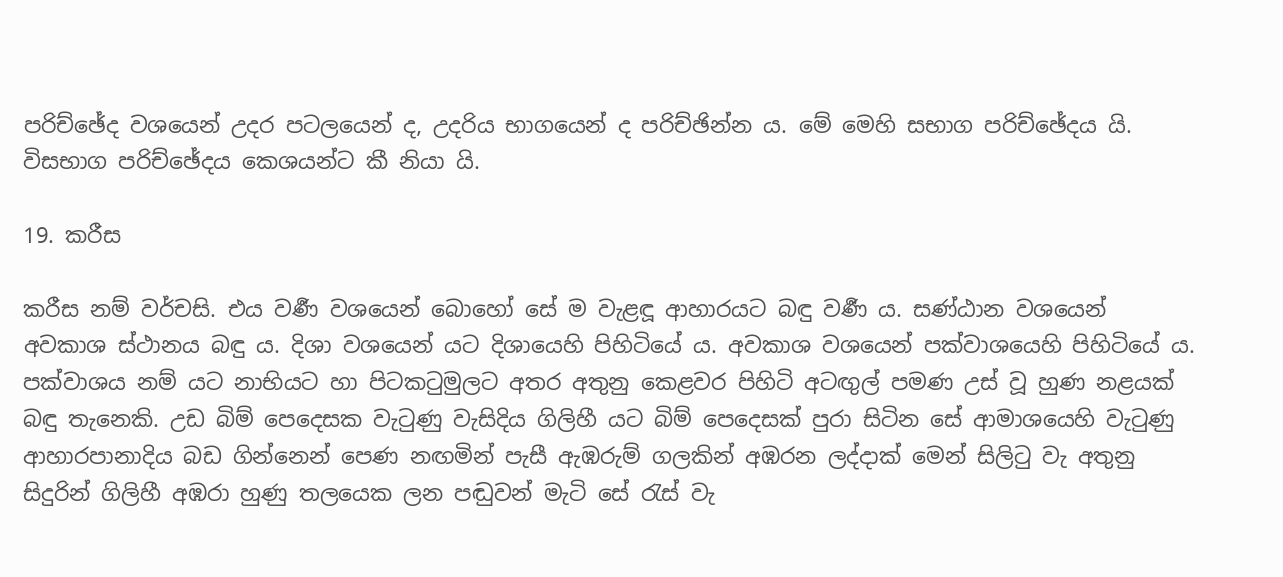පරිච්ඡේද වශයෙන් උදර පටලයෙන් ද, උදරිය භාගයෙන් ද පරිච්ඡින්න ය. මේ මෙහි සභාග පරිච්ඡේදය යි. විසභාග පරිච්ඡේදය කෙශයන්ට කී නියා යි.

19. කරීස

කරීස නම් වර්චසි. එය වර්‍ණ වශයෙන් බොහෝ සේ ම වැළඳූ ආහාරයට බඳු වර්‍ණ ය. සණ්ඨාන වශයෙන් අවකාශ ස්ථානය බඳු ය. දිශා වශයෙන් යට දිශායෙහි පිහිටියේ ය. අවකාශ වශයෙන් පක්වාශයෙහි පිහිටියේ ය. පක්වාශය නම් යට නාභියට හා පිටකටුමුලට අතර අතුනු කෙළවර පිහිටි අටඟුල් පමණ උස් වූ හුණ නළයක් බඳු තැනෙකි. උඩ බිම් පෙදෙසක වැටුණු වැසිදිය ගිලිහී යට බිම් පෙදෙසක් පුරා සිටින සේ ආමාශයෙහි වැටුණු ආහාරපානාදිය බඩ ගින්නෙන් පෙණ නඟමින් පැසී ඇඹරුම් ගලකින් අඹරන ලද්දාක් මෙන් සිලිටු වැ අතුනු සිදුරින් ගිලිහී අඹරා හුණු තලයෙක ලන පඬුවන් මැටි සේ රැස් වැ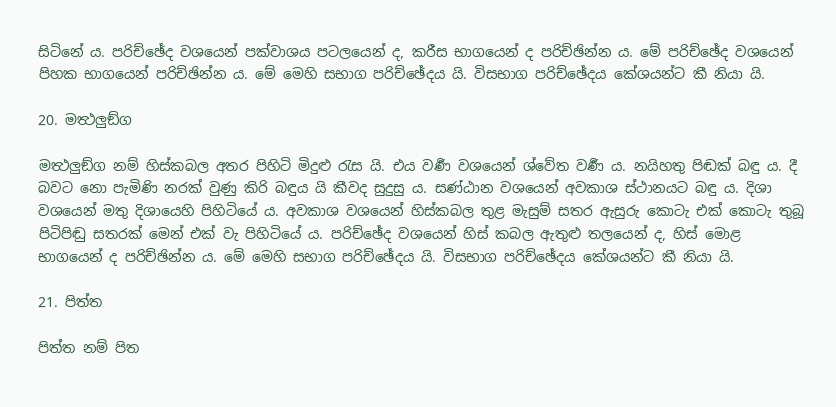සිටිනේ ය. පරිච්ඡේද වශයෙන් පක්වාශය පටලයෙන් ද, කරීස භාගයෙන් ද පරිච්ඡින්න ය. මේ පරිච්ඡේද වශයෙන් පිහක භාගයෙන් පරිච්ඡින්න ය. මේ මෙහි සභාග පරිච්ඡේදය යි. විසභාග පරිච්ඡේදය කේශයන්ට කී නියා යි.

20. මත්‍ථලුඞ්ග

මත්‍ථලුඞ්ග නම් හිස්කබල අතර පිහිටි මිදුළු රැස යි. එය වර්‍ණ වශයෙන් ශ්වේත වර්‍ණ ය. නයිහතු පිඬක් බඳු ය. දී බවට නො පැමිණි නරක් වුණු කිරි බඳුය යි කීවද සුදුසු ය. සණ්ඨාන වශයෙන් අවකාශ ස්ථානයට බඳු ය. දිශා වශයෙන් මතු දිශායෙහි පිහිටියේ ය. අවකාශ වශයෙන් හිස්කබල තුළ මැසුම් සතර ඇසුරු කොටැ එක් කොටැ තුබූ පිටිපිඬු සතරක් මෙන් එක් වැ පිහිටියේ ය. පරිච්ඡේද වශයෙන් හිස් කබල ඇතුළු තලයෙන් ද, හිස් මොළ භාගයෙන් ද පරිච්ඡින්න ය. මේ මෙහි සභාග පරිච්ඡේදය යි. විසභාග පරිච්ඡේදය කේශයන්ට කී නියා යි.

21. පිත්ත

පිත්ත නම් පිත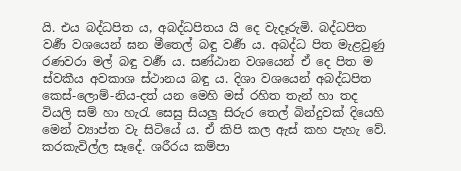යි. එය බද්ධපිත ය, අබද්ධපිතය යි දෙ වැදෑරුමි. බද්ධපිත වර්‍ණ වශයෙන් ඝන මීතෙල් බඳු වර්‍ණ ය. අබද්ධ පිත මැළවුණු රණවරා මල් බඳු වර්‍ණ ය. සණ්ඨාන වශයෙන් ඒ දෙ පිත ම ස්වකීය අවකාශ ස්ථානය බඳු ය. දිශා වශයෙන් අබද්ධපිත කෙස්-ලොම්-නිය-දත් යන මෙහි මස් රහිත තැන් හා තද වියලි සම් හා හැරැ සෙසු සියලු සිරුර තෙල් බින්දුවක් දියෙහි මෙන් ව්‍යාප්ත වැ සිටියේ ය. ඒ කිපි කල ඇස් කහ පැහැ වේ. කරකැවිල්ල සෑදේ. ශරීරය කම්පා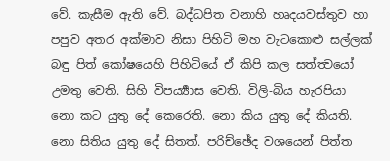වේ. කැසීම ඇති වේ. බද්ධපිත වනාහි හෘදයවස්තුව හා පපුව අතර අක්මාව නිසා පිහිටි මහ වැටකොළු සල්ලක් බඳු පිත් කෝෂයෙහි පිහිටියේ ඒ කිපි කල සත්ත්‍වයෝ උමතු වෙති. සිහි විපර්‍ය්‍යාස වෙති. විලි-බිය හැරපියා නො කට යුතු දේ කෙරෙති. නො කිය යුතු දේ කියති. නො සිතිය යුතු දේ සිතත්. පරිච්ඡේද වශයෙන් පිත්ත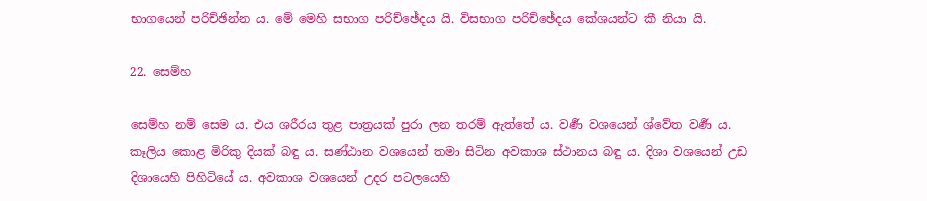භාගයෙන් පරිච්ඡින්න ය. මේ මෙහි සභාග පරිච්ඡේදය යි. විසභාග පරිච්ඡේදය කේශයන්ට කී නියා යි.

22. සෙම්හ

සෙම්හ නම් සෙම ය. එය ශරීරය තුළ පාත්‍ර‍යක් පුරා ලන තරම් ඇත්තේ ය. වර්‍ණ වශයෙන් ශ්වේත වර්‍ණ ය. කෑලිය කොළ මිරිකු දියක් බඳු ය. සණ්ඨාන වශයෙන් තමා සිටින අවකාශ ස්ථානය බඳු ය. දිශා වශයෙන් උඩ දිශායෙහි පිහිටියේ ය. අවකාශ වශයෙන් උදර පටලයෙහි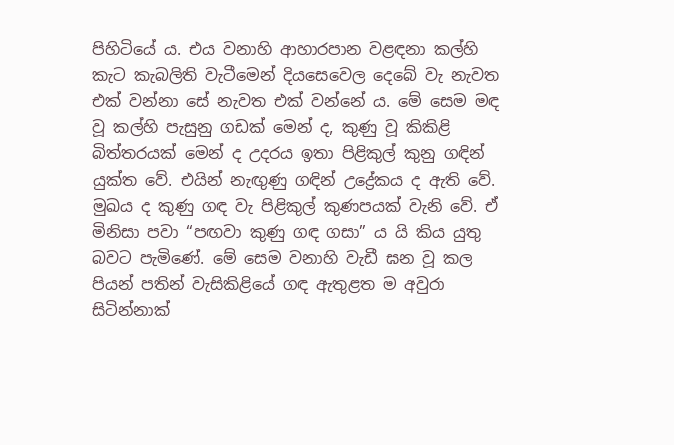පිහිටියේ ය. එය වනාහි ආහාරපාන වළඳනා කල්හි කැට කැබලිති වැටීමෙන් දියසෙවෙල දෙබේ වැ නැවත එක් වන්නා සේ නැවත එක් වන්නේ ය. මේ සෙම මඳ වූ කල්හි පැසුනු ගඩක් මෙන් ද, කුණු වූ කිකිළි බිත්තරයක් මෙන් ද උදරය ඉතා පිළිකුල් කුනු ගඳින් යුක්ත වේ. එයින් නැඟුණු ගඳින් උද්‍රේකය ද ඇති වේ. මුඛය ද කුණු ගඳ වැ පිළිකුල් කුණපයක් වැනි වේ. ඒ මිනිසා පවා “පඟවා කුණු ගඳ ගසා” ය යි කිය යුතු බවට පැමිණේ. මේ සෙම වනාහි වැඩී ඝන වූ කල පියන් පතින් වැසිකිළියේ ගඳ ඇතුළත ම අවුරා සිටින්නාක්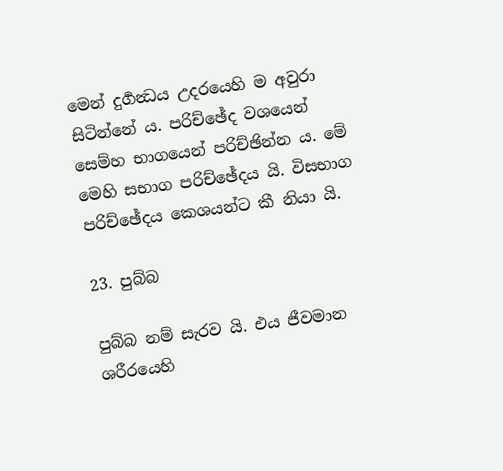මෙන් දුර්‍ගන්‍ධය උදරයෙහි ම අවුරා සිටින්නේ ය. පරිච්ඡේද වශයෙන් සෙම්හ භාගයෙන් පරිච්ඡින්න ය. මේ මෙහි සභාග පරිච්ඡේදය යි. විසභාග පරිච්ඡේදය කෙශයන්ට කී නියා යි.

23. පුබ්බ

පුබ්බ නම් සැරව යි. එය ජීවමාන ශරීරයෙහි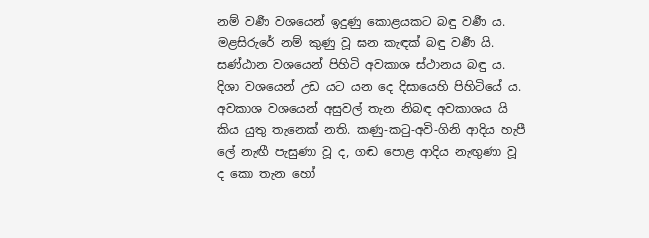නම් වර්‍ණ වශයෙන් ඉදුණු කොළයකට බඳු වර්‍ණ ය. මළසිරුරේ නම් කුණු වූ ඝන කැඳක් බඳු වර්‍ණ යි. සණ්ඨාන වශයෙන් පිහිටි අවකාශ ස්ථානය බඳු ය. දිශා වශයෙන් උඩ යට යන දෙ දිසායෙහි පිහිටියේ ය. අවකාශ වශයෙන් අසුවල් තැන නිබඳ අවකාශය යි කිය යුතු තැනෙක් නති. කණු-කටු-අවි-ගිනි ආදිය හැපී ලේ නැඟී පැසුණා වූ ද, ගඬ පොළ ආදිය නැඟුණා වූ ද කො තැන හෝ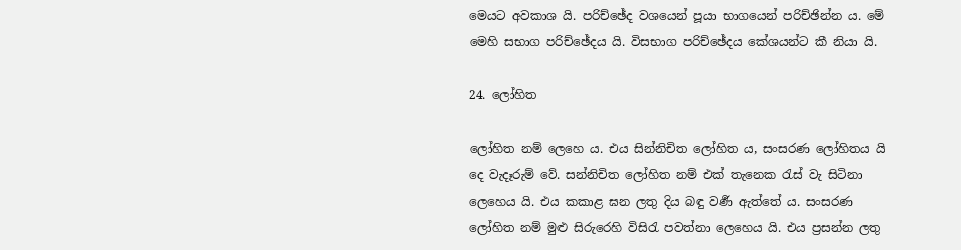මෙයට අවකාශ යි. පරිච්ඡේද වශයෙන් පූයා භාගයෙන් පරිච්ඡින්න ය. මේ මෙහි සභාග පරිච්ඡේදය යි. විසභාග පරිච්ඡේදය කේශයන්ට කී නියා යි.

24. ලෝහිත

ලෝහිත නම් ලෙහෙ ය. එය සින්නිචිත ලෝහිත ය, සංසරණ ලෝහිතය යි දෙ වැදෑරුම් වේ. සන්නිචිත ලෝහිත නම් එක් තැනෙක රැස් වැ සිටිනා ලෙහෙය යි. එය කකාළ ඝන ලතු දිය බඳු වර්‍ණ ඇත්තේ ය. සංසරණ ලෝහිත නම් මුළු සිරුරෙහි විසිරැ පවත්නා ලෙහෙය යි. එය ප්‍ර‍සන්න ලතු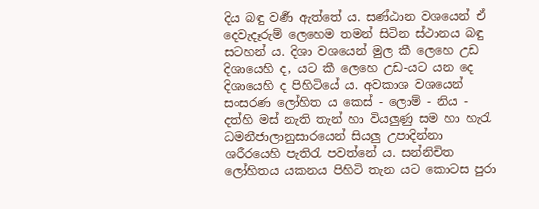දිය බඳු වර්‍ණ ඇත්තේ ය. සණ්ඨාන වශයෙන් ඒ දෙවැදෑරුම් ලෙහෙම තමන් සිටින ස්ථානය බඳු සටහන් ය. දිශා වශයෙන් මුල කී ලෙහෙ උඩ දිශායෙහි ද, යට කී ලෙහෙ උඩ-යට යන දෙ දිශායෙහි ද පිහිටියේ ය. අවකාශ වශයෙන් සංසරණ ලෝහිත ය කෙස් - ලොම් - නිය - දත්හි මස් නැති තැන් හා වියලුණු සම හා හැරැ ධමනීජාලානුසාරයෙන් සියලු උපාදින්නා ශරීරයෙහි පැතිරැ පවත්නේ ය. සන්නිචිත ලෝහිතය යකනය පිහිටි තැන යට කොටස පුරා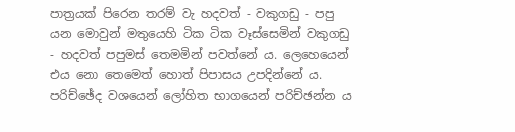පාත්‍ර‍යක් පිරෙන තරම් වැ හදවත් - වකුගඩු - පපු යන මොවුන් මතුයෙහි ටික ටික වෑස්සෙමින් වකුගඩු - හදවත් පපුමස් තෙමමින් පවත්නේ ය. ලෙහෙයෙන් එය නො තෙමෙත් හොත් පිපාසය උපදින්නේ ය. පරිච්ඡේද වශයෙන් ලෝහිත භාගයෙන් පරිච්ඡන්න ය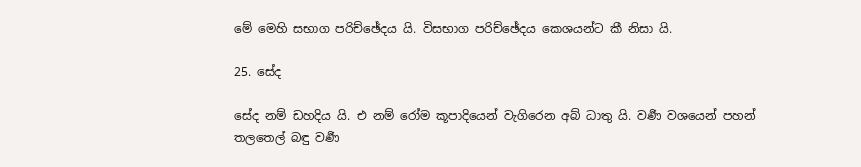මේ මෙහි සභාග පරිච්ඡේදය යි. විසභාග පරිච්ඡේදය කෙශයන්ට කී නිසා යි.

25. සේද

සේද නම් ඩහදිය යි. එ නම් රෝම කූපාදියෙන් වැගිරෙන අබ් ධාතු යි. වර්‍ණ වශයෙන් පහන් තලතෙල් බඳු වර්‍ණ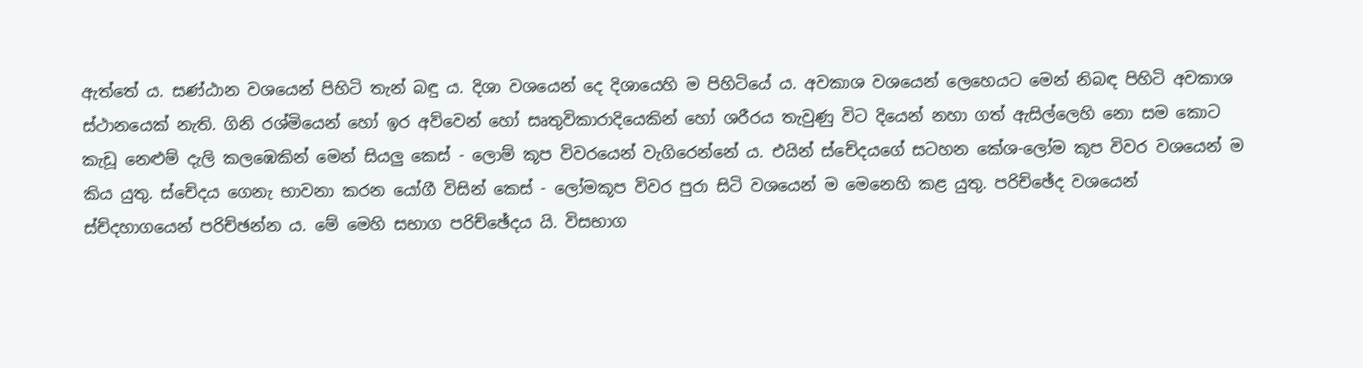ඇත්තේ ය. සණ්ඨාන වශයෙන් පිහිටි තැන් බඳු ය. දිශා වශයෙන් දෙ දිශායෙහි ම පිහිටියේ ය. අවකාශ වශයෙන් ලෙහෙයට මෙන් නිබඳ පිහිටි අවකාශ ස්ථානයෙක් නැති. ගිනි රශ්මියෙන් හෝ ඉර අව්වෙන් හෝ සෘතුවිකාරාදියෙකින් හෝ ශරීරය තැවුණු විට දියෙන් නහා ගත් ඇසිල්ලෙහි නො සම කොට කැඩූ නෙළුම් දැලි කලඹෙකින් මෙන් සියලු කෙස් - ලොම් කූප විවරයෙන් වැගිරෙන්නේ ය. එයින් ස්චේදයගේ සටහන කේශ-ලෝම කූප විවර වශයෙන් ම කිය යුතු. ස්චේදය ගෙනැ භාවනා කරන යෝගී විසින් කෙස් - ලෝමකූප විවර පුරා සිටි වශයෙන් ම මෙනෙහි කළ යුතු. පරිච්ඡේද වශයෙන් ස්ච්දහාගයෙන් පරිච්ඡන්න ය. මේ මෙහි සභාග පරිච්ඡේදය යි. විසභාග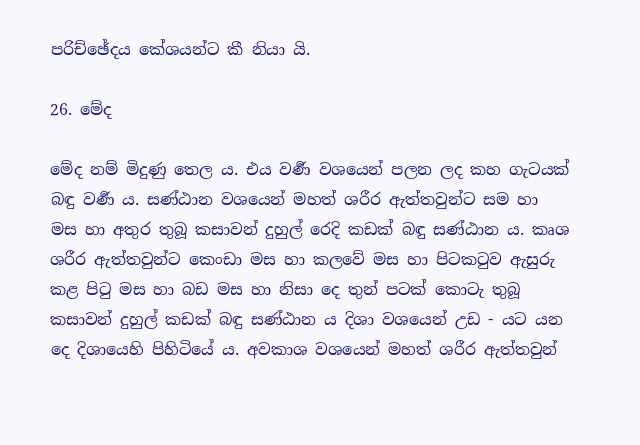පරිච්ඡේදය කේශයන්ට කී නියා යි.

26. මේද

මේද නම් මිදුණු තෙල ය. එය වර්‍ණ වශයෙන් පලන ලද කහ ගැටයක් බඳු වර්‍ණ ය. සණ්ඨාන වශයෙන් මහත් ශරීර ඇත්තවුන්ට සම හා මස හා අතුර තුබූ කසාවන් දුහුල් රෙදි කඩක් බඳු සණ්ඨාන ය. කෘශ ශරීර ඇත්තවුන්ට කෙංඩා මස හා කලවේ මස හා පිටකටුව ඇසුරු කළ පිටු මස හා බඩ මස හා නිසා දෙ තුන් පටක් කොටැ තුබූ කසාවන් දුහුල් කඩක් බඳු සණ්ඨාන ය දිශා වශයෙන් උඩ - යට යන දෙ දිශායෙහි පිහිටියේ ය. අවකාශ වශයෙන් මහත් ශරීර ඇත්තවුන්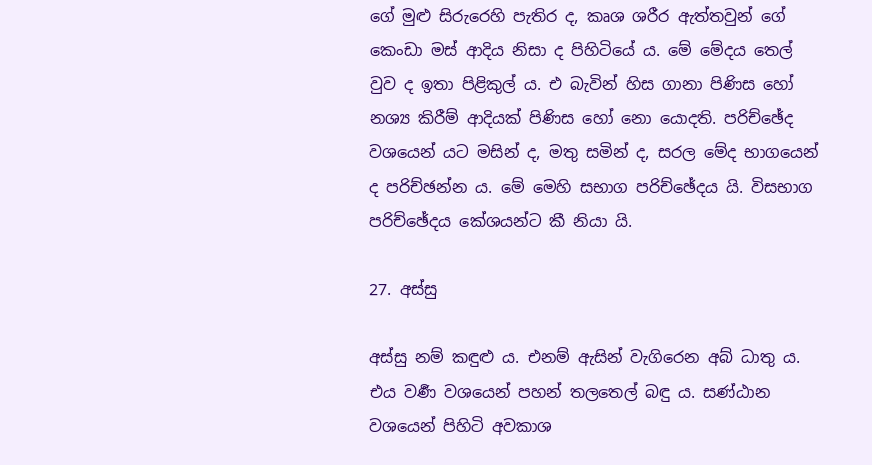ගේ මුළු සිරුරෙහි පැතිර ද, කෘශ ශරීර ඇත්තවුන් ගේ කෙංඩා මස් ආදිය නිසා ද පිහිටියේ ය. මේ මේදය තෙල් වුව ද ඉතා පිළිකුල් ය. එ බැවින් හිස ගානා පිණිස හෝ නශ්‍ය කිරීම් ආදියක් පිණිස හෝ නො යොදති. පරිච්ඡේද වශයෙන් යට මසින් ද, මතු සමින් ද, සරල මේද භාගයෙන් ද පරිච්ඡන්න ය. මේ මෙහි සභාග පරිච්ඡේදය යි. විසභාග පරිච්ඡේදය කේශයන්ට කී නියා යි.

27. අස්සු

අස්සු නම් කඳුළු ය. එනම් ඇසින් වැගිරෙන අබ් ධාතු ය. එය වර්‍ණ වශයෙන් පහන් තලතෙල් බඳු ය. සණ්ඨාන වශයෙන් පිහිටි අවකාශ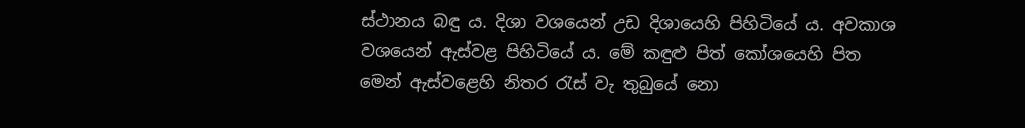ස්ථානය බඳු ය. දිශා වශයෙන් උඩ දිශායෙහි පිහිටියේ ය. අවකාශ වශයෙන් ඇස්වළ පිහිටියේ ය. මේ කඳුළු පිත් කෝශයෙහි පිත මෙන් ඇස්වළෙහි නිතර රැස් වැ තුබුයේ නො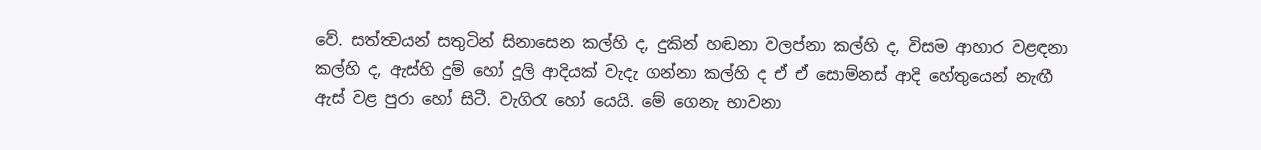වේ. සත්ත්‍වයන් සතුටින් සිනාසෙන කල්හි ද, දුකින් හඬනා වලප්නා කල්හි ද, විසම ආහාර වළඳනා කල්හි ද, ඇස්හි දුම් හෝ දූලි ආදියක් වැදැ ගන්නා කල්හි ද ඒ ඒ සොම්නස් ආදි හේතුයෙන් නැඟී ඇස් වළ පුරා හෝ සිටී. වැගිරැ හෝ යෙයි. මේ ගෙනැ භාවනා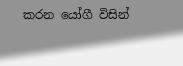කරන යෝගී විසින්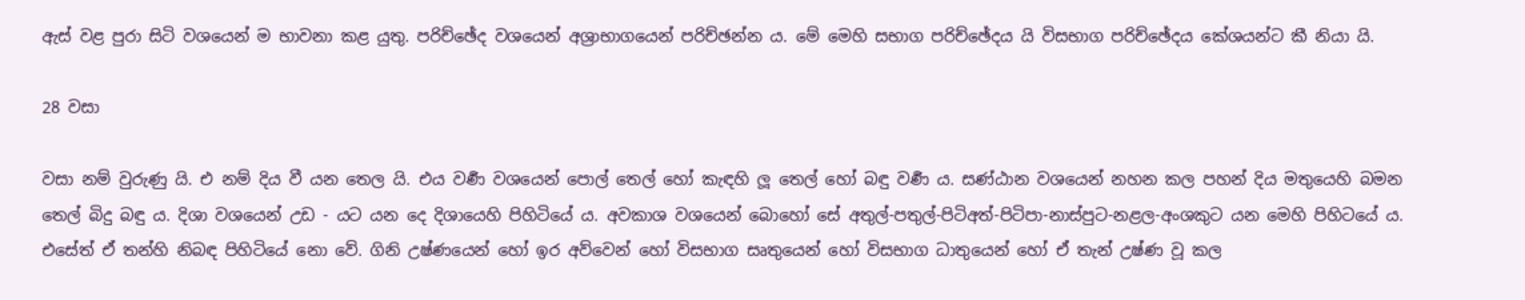ඇස් වළ පුරා සිටි වශයෙන් ම භාවනා කළ යුතු. පරිච්ඡේද වශයෙන් අශ්‍රාභාගයෙන් පරිච්ඡන්න ය. මේ මෙහි සභාග පරිච්ඡේදය යි විසභාග පරිච්ඡේදය කේශයන්ට කී නියා යි.

28 වසා

වසා නම් වුරුණු යි. එ නම් දිය වී යන තෙල යි. එය වර්‍ණ වශයෙන් පොල් තෙල් හෝ කැඳහි ලූ තෙල් හෝ බඳු වර්‍ණ ය. සණ්ඨාන වශයෙන් නහන කල පහන් දිය මතුයෙහි බමන තෙල් බිදු බඳු ය. දිශා වශයෙන් උඩ - යට යන දෙ දිශායෙහි පිහිටියේ ය. අවකාශ වශයෙන් බොහෝ සේ අතුල්-පතුල්-පිටිඅත්-පිටිපා-නාස්පුට-නළල-අංශකුට යන මෙහි පිහිටයේ ය. එසේත් ඒ තන්හි නිබඳ පිහිටියේ නො වේ. ගිනි උෂ්ණයෙන් හෝ ඉර අව්වෙන් හෝ විසභාග සෘතුයෙන් හෝ විසභාග ධාතුයෙන් හෝ ඒ තැන් උෂ්ණ වූ කල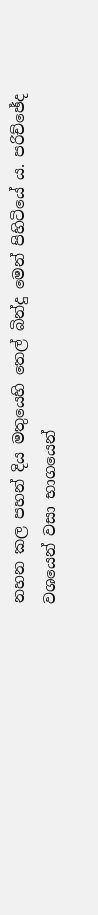නහන කල පහන් දිය මතුයෙහි තෙල් බින්දු මෙන් පිහිටියේ ය. පරිච්ඡේද වශයෙන් වසා භාගයෙන්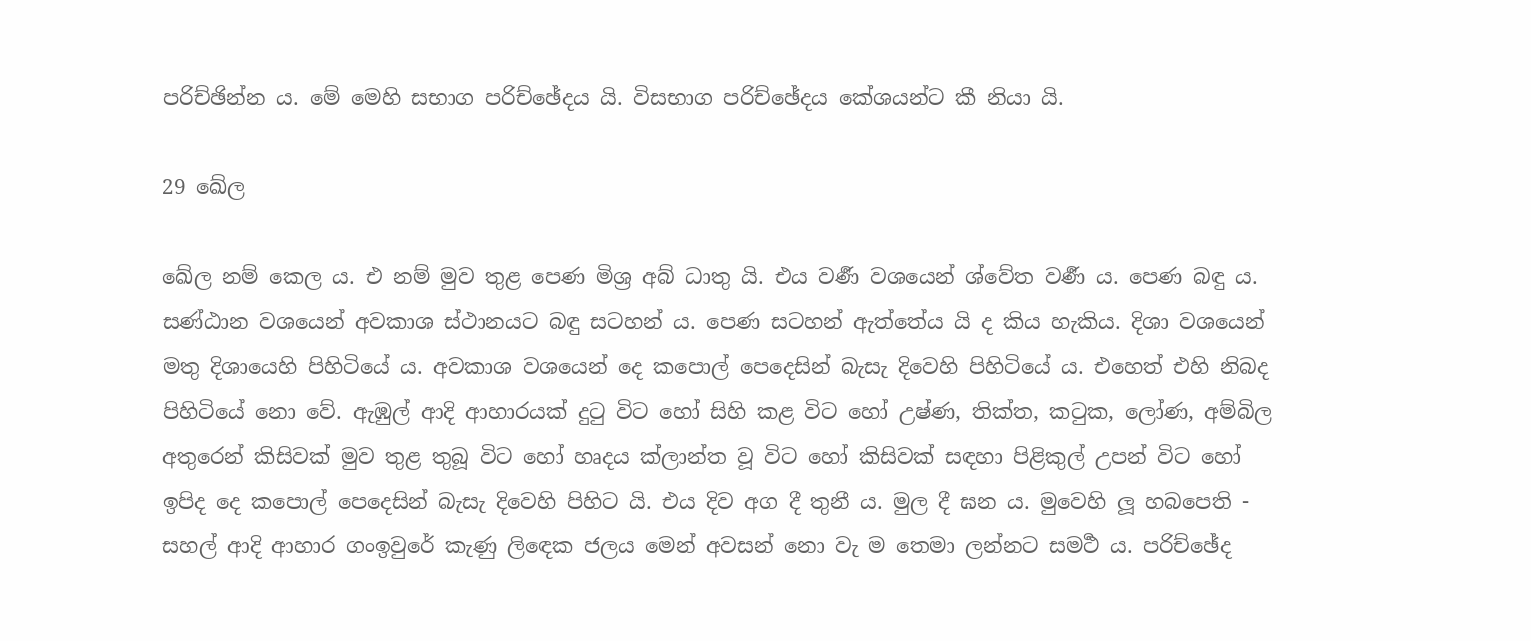පරිච්ඡින්න ය. මේ මෙහි සභාග පරිච්ඡේදය යි. විසභාග පරිච්ඡේදය කේශයන්ට කී නියා යි.

29 ඛේල

ඛේල නම් කෙල ය. එ නම් මුව තුළ පෙණ මිශ්‍ර‍ අබ් ධාතු යි. එය වර්‍ණ වශයෙන් ශ්වේත වර්‍ණ ය. පෙණ බඳු ය. සණ්ඨාන වශයෙන් අවකාශ ස්ථානයට බඳු සටහන් ය. පෙණ සටහන් ඇත්තේය යි ද කිය හැකිය. දිශා වශයෙන් මතු දිශායෙහි පිහිටියේ ය. අවකාශ වශයෙන් දෙ කපොල් පෙදෙසින් බැසැ දිවෙහි පිහිටියේ ය. එහෙත් එහි නිබද පිහිටියේ නො වේ. ඇඹුල් ආදි ආහාරයක් දුටු විට හෝ සිහි කළ විට හෝ උෂ්ණ, තික්ත, කටුක, ලෝණ, අම්බිල අතුරෙන් කිසිවක් මුව තුළ තුබූ විට හෝ හෘදය ක්ලාන්ත වූ විට හෝ කිසිවක් සඳහා පිළිකුල් උපන් විට හෝ ඉපිද දෙ කපොල් පෙදෙසින් බැසැ දිවෙහි පිහිට යි. එය දිව අග දී තුනී ය. මුල දී ඝන ය. මුවෙහි ලූ හබපෙති - සහල් ආදි ආහාර ගංඉවුරේ කැණු ලිඳෙක ජලය මෙන් අවසන් නො වැ ම තෙමා ලන්නට සමර්‍ථ ය. පරිච්ඡේද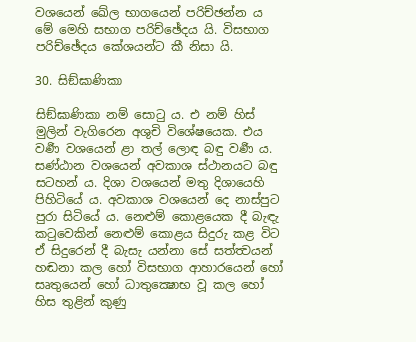වශයෙන් ඛේල භාගයෙන් පරිච්ඡන්න ය මේ මෙහි සභාග පරිච්ඡේදය යි. විසභාග පරිච්ඡේදය කේශයන්ට කී නිසා යි.

30. සිඞ්ඝාණිකා

සිඞ්ඝාණිකා නම් සොටු ය. එ නම් හිස් මුලින් වැගිරෙන අශුචි විශේෂයෙක. එය වර්‍ණ වශයෙන් ළා තල් ලොඳ බඳු වර්‍ණ ය. සණ්ඨාන වශයෙන් අවකාශ ස්ථානයට බඳු සටහන් ය. දිශා වශයෙන් මතු දිශායෙහි පිහිටියේ ය. අවකාශ වශයෙන් දෙ නාස්පුට පුරා සිටියේ ය. නෙළුම් කොළයෙක දී බැඳැ කටුවෙකින් නෙළුම් කොළය සිදුරු කළ විට ඒ සිදුරෙන් දී බැසැ යන්නා සේ සත්ත්‍වයන් හඬනා කල හෝ විසභාග ආහාරයෙන් හෝ සෘතුයෙන් හෝ ධාතුක්‍ෂොභ වූ කල හෝ හිස තුළින් කුණු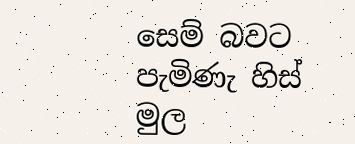සෙම් බවට පැමිණැ හිස් මුල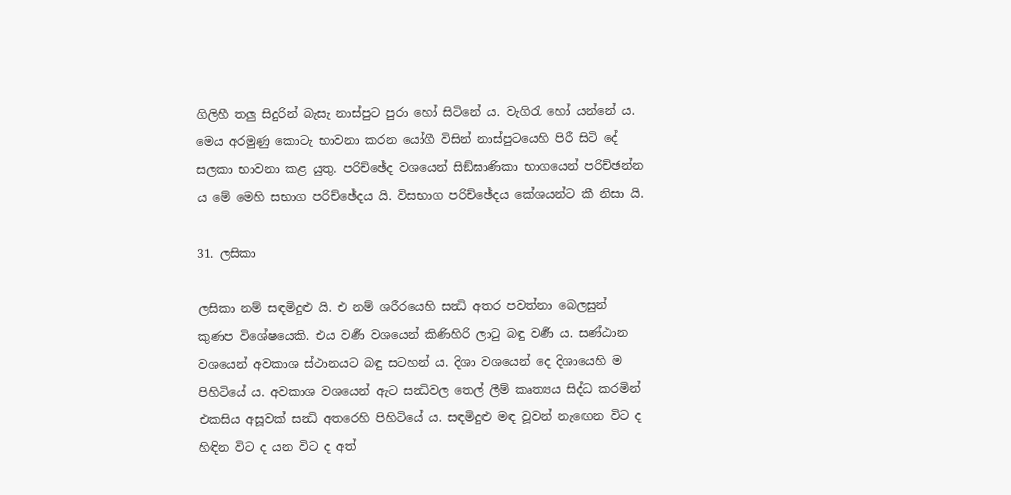ගිලිහී තලු සිදුරින් බැසැ නාස්පුට පුරා හෝ සිටිනේ ය. වැගිරැ හෝ යන්නේ ය. මෙය අරමුණු කොටැ භාවනා කරන යෝගී විසින් නාස්පුටයෙහි පිරී සිටි දේ සලකා භාවනා කළ යුතු. පරිච්ඡේද වශයෙන් සිඞ්ඝාණිකා භාගයෙන් පරිච්ඡන්න ය මේ මෙහි සභාග පරිච්ඡේදය යි. විසභාග පරිච්ඡේදය කේශයන්ට කී නිසා යි.

31. ලසිකා

ලසිකා නම් සඳමිදුළු යි. එ නම් ශරීරයෙහි සන්‍ධි අතර පවත්නා බෙලසුන් කුණප විශේෂයෙකි. එය වර්‍ණ වශයෙන් කිණිහිරි ලාටු බඳු වර්‍ණ ය. සණ්ඨාන වශයෙන් අවකාශ ස්ථානයට බඳු සටහන් ය. දිශා වශයෙන් දෙ දිශායෙහි ම පිහිටියේ ය. අවකාශ වශයෙන් ඇට සන්‍ධිවල තෙල් ලීම් කෘත්‍යය සිද්ධ කරමින් එකසිය අසූවක් සන්‍ධි අතරෙහි පිහිටියේ ය. සඳමිදුළු මඳ වූවන් නැඟෙන විට ද හිඳින විට ද යන විට ද අත්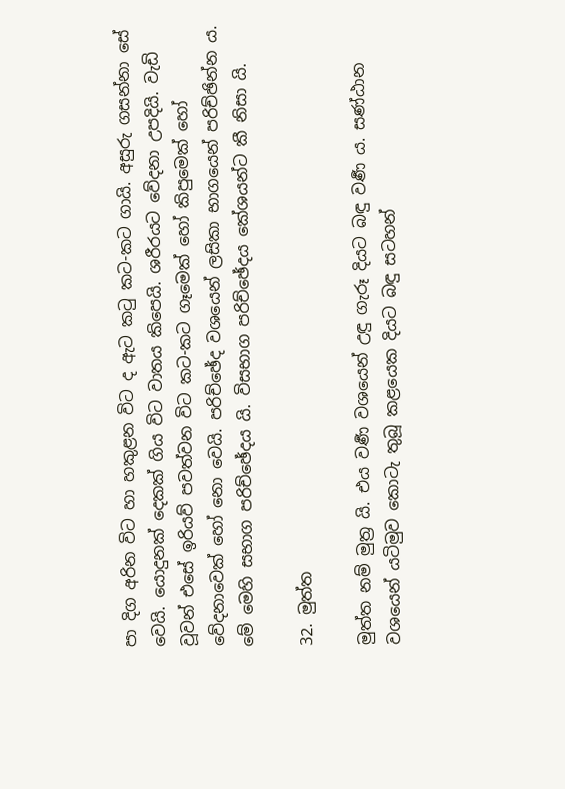පා දිග අරින විට හා හකුළන විට ද ඇට කටු කට-කට ගායි. අසුරු ගසන්නා සේ වෙයි. යොදුනක් දෙකක් ගිය විට වාතය කිපෙයි. ශරීරයට වේදනා උපදියි. වැඩි වූවන් එසේ ඉරියව් පවත්වන විට කට-කට ගෑමෙක් හෝ කිපුමෙක් හෝ වේදනාවෙක් හෝ නො වෙයි. පරිච්ඡේද වශයෙන් ලසිකා භාගයෙන් පරිච්ඡින්න ය. මේ මෙහි සභාග පරිච්ඡේදය යි. විසභාග පරිච්ඡේදය කේශයන්ට කී නිසා යි.

32. මුත්ත

මුත්ත නම් මුත්‍ර‍ යි. එය වර්‍ණ වශයෙන් උඳු ගැරූ දියට බඳු වර්‍ණ ය. සණ්ඨාන වශයෙන් යටිමුව කොටැ තුබූ කළයෙක දියට බඳු සටහන්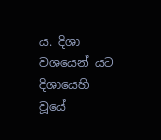ය. දිශා වශයෙන් යට දිශායෙහි වූයේ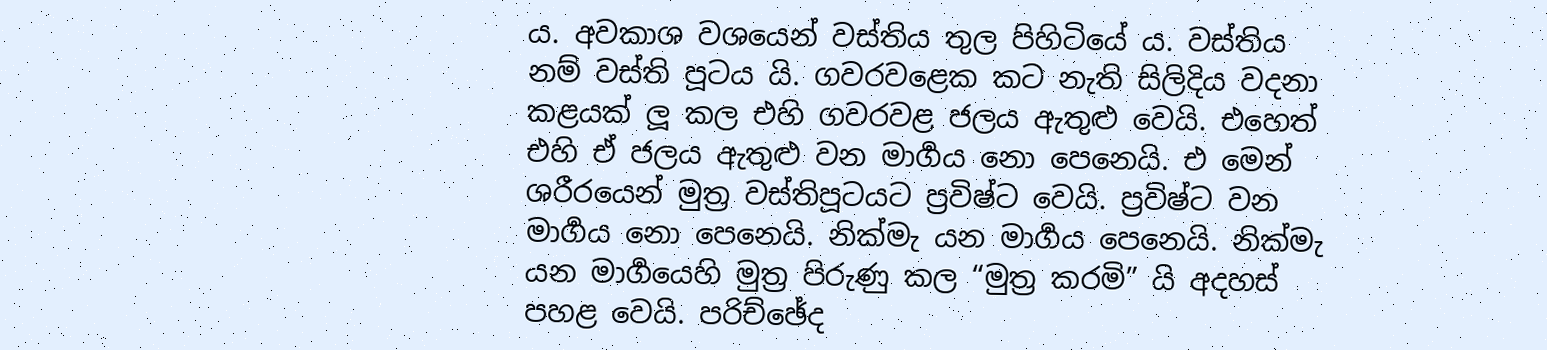ය. අවකාශ වශයෙන් වස්තිය තුල පිහිටියේ ය. වස්තිය නම් වස්ති පූටය යි. ගවරවළෙක කට නැති සිලිදිය වදනා කළයක් ලූ කල එහි ගවරවළ ජලය ඇතුළු වෙයි. එහෙත් එහි ඒ ජලය ඇතුළු වන මාර්‍ගය නො පෙනෙයි. එ මෙන් ශරීරයෙන් මුත්‍ර‍ වස්තිපූටයට ප්‍ර‍විෂ්ට වෙයි. ප්‍ර‍විෂ්ට වන මාර්‍ගය නො පෙනෙයි. නික්මැ යන මාර්‍ගය පෙනෙයි. නික්මැ යන මාර්‍ගයෙහි මුත්‍ර‍ පිරුණු කල “මුත්‍ර‍ කරමි” යි අදහස් පහළ වෙයි. පරිච්ඡේද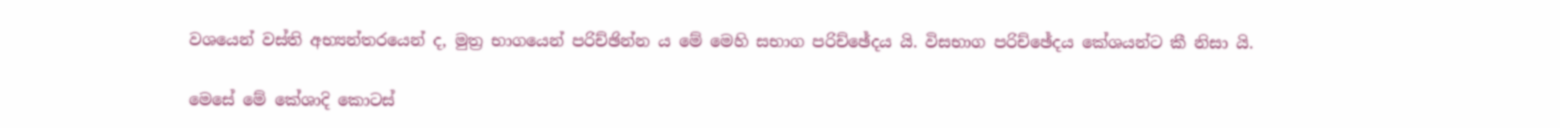වශයෙන් වස්ති අභ්‍යන්තරයෙන් ද, මුත්‍ර‍ භාගයෙන් පරිච්ඡින්න ය මේ මෙහි සභාග පරිච්ඡේදය යි. විසභාග පරිච්ඡේදය කේශයන්ට කී නිසා යි.

මෙසේ මේ කේශාදි කොටස්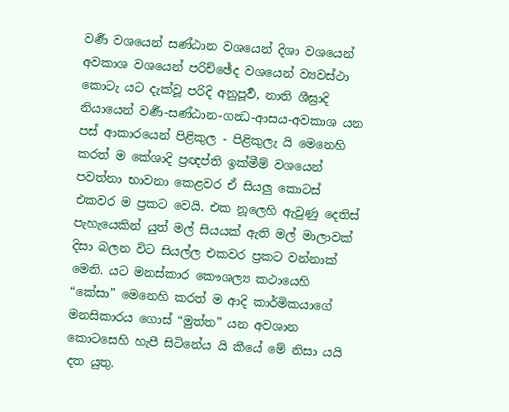වර්‍ණ වශයෙන් සණ්ඨාන වශයෙන් දිශා වශයෙන් අවකාශ වශයෙන් පරිච්ඡේද වශයෙන් ව්‍යවස්ථා කොටැ යට දැක්වූ පරිදි අනුපූර්‍ව, නාති ශීඝ්‍රාදි නියායෙන් වර්‍ණ-සණ්ඨාන-ගන්‍ධ-ආසය-අවකාශ යන පස් ආකාරයෙන් පිළිකුල - පිළිකුලැ යි මෙනෙහි කරත් ම කේශාදි ප්‍ර‍ඥප්ති ඉක්මීම් වශයෙන් පවත්නා භාවනා කෙළවර ඒ සියලු කොටස් එකවර ම ප්‍ර‍කට වෙයි. එක නූලෙහි ඇවුණු දෙතිස් පැහැයෙකින් යුත් මල් සියයක් ඇති මල් මාලාවක් දිසා බලන විට සියල්ල එකවර ප්‍ර‍කට වන්නාක් මෙනි. යට මනස්කාර කෞශල්‍ය කථායෙහි “කේසා” මෙනෙහි කරත් ම ආදි කාර්මිකයාගේ මනසිකාරය ගොස් “මුත්ත” යන අවශාන කොටසෙහි හැපී සිටිනේය යි කීයේ මේ නිසා යයි දත යුතු.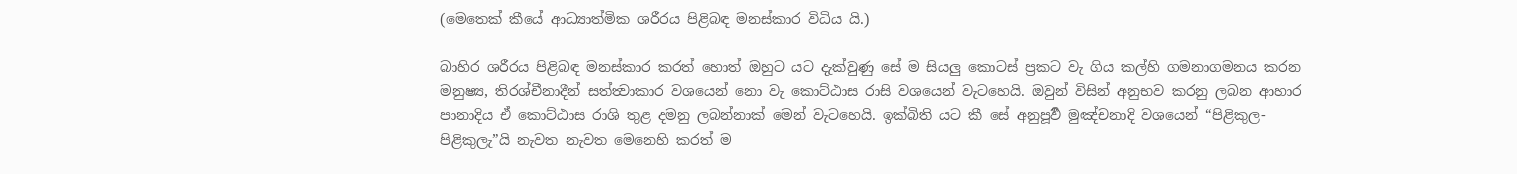(මෙතෙක් කීයේ ආධ්‍යාත්මික ශරීරය පිළිබඳ මනස්කාර විධිය යි.)

බාහිර ශරීරය පිළිබඳ මනස්කාර කරත් හොත් ඔහුට යට දැක්වුණු සේ ම සියලු කොටස් ප්‍ර‍කට වැ ගිය කල්හි ගමනාගමනය කරන මනුෂ්‍ය, තිරශ්චීනාදීන් සත්ත්‍වාකාර වශයෙන් නො වැ කොට්ඨාස රාසි වශයෙන් වැටහෙයි. ඔවුන් විසින් අනුභව කරනු ලබන ආහාර පානාදිය ඒ කොට්ඨාස රාශි තුළ දමනු ලබන්නාක් මෙන් වැටහෙයි. ඉක්බිති යට කී සේ අනුපූර්‍ව මුඤ්චනාදි වශයෙන් “පිළිකුල-පිළිකුලැ”යි නැවත නැවත මෙනෙහි කරත් ම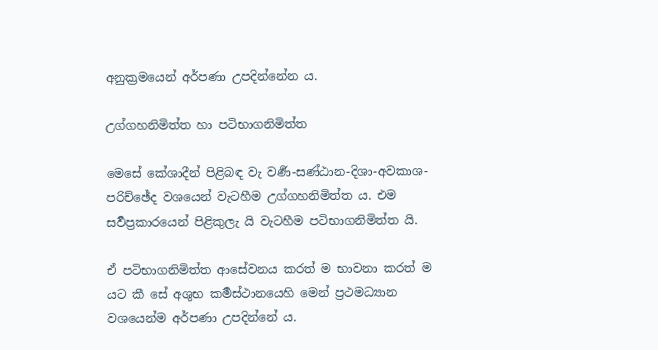අනුක්‍ර‍මයෙන් අර්පණා උපදින්නේන ය.

උග්ගහනිමිත්ත හා පටිභාගනිමිත්ත

මෙසේ කේශාදීන් පිළිබඳ වැ වර්‍ණ-සණ්ඨාන-දිශා-අවකාශ-පරිච්ඡේද වශයෙන් වැටහීම උග්ගහනිමිත්ත ය. එම සර්‍වප්‍ර‍කාරයෙන් පිළිකුලැ යි වැටහීම පටිභාගනිමිත්ත යි.

ඒ පටිභාගනිමිත්ත ආසේවනය කරත් ම භාවනා කරත් ම යට කී සේ අශුභ කර්‍මස්ථානයෙහි මෙන් ප්‍ර‍ථමධ්‍යාන වශයෙන්ම අර්පණා උපදින්නේ ය.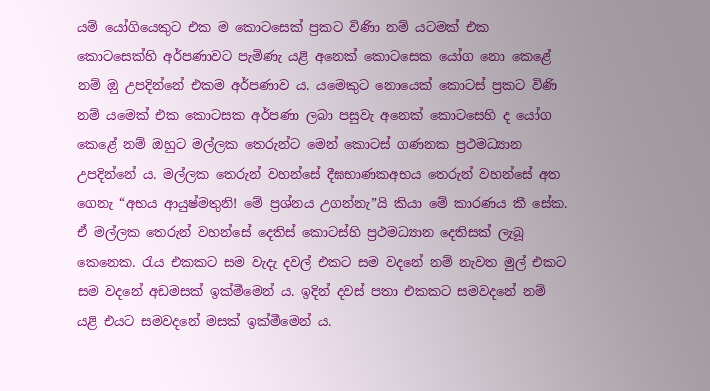යම් යෝගියෙකුට එක ම කොටසෙක් ප්‍ර‍කට විණිා නම් යටමක් එක කොටසෙක්හි අර්පණාවට පැමිණැ යළි අනෙක් කොටසෙක යෝග නො කෙළේ නම් ඔු උපදින්නේ එකම අර්පණාව ය. යමෙකුට නොයෙක් කොටස් ප්‍ර‍කට විණි නම් යමෙක් එක කොටසක අර්පණා ලබා පසුවැ අනෙක් කොටසෙහි ද යෝග කෙළේ නම් ඔහුට මල්ලක තෙරුන්ට මෙන් කොටස් ගණනක ප්‍ර‍ථමධ්‍යාන උපදින්නේ ය. මල්ලක තෙරුන් වහන්සේ දීඝභාණකඅභය තෙරුන් වහන්සේ අත ගෙනැ “අභය ආයුෂ්මතුනි! මේ ප්‍ර‍ශ්නය උගන්නැ”යි කියා මේ කාරණය කී සේක. ඒ මල්ලක තෙරුන් වහන්සේ දෙතිස් කොටස්හි ප්‍ර‍ථමධ්‍යාන දෙතිසක් ලැබූ කෙනෙක. රැය එකකට සම වැදැ දවල් එකට සම වදනේ නම් නැවත මුල් එකට සම වදනේ අඩමසක් ඉක්මීමෙන් ය. ඉදින් දවස් පතා එකකට සමවදනේ නම් යළි එයට සමවදනේ මසක් ඉක්මීමෙන් ය.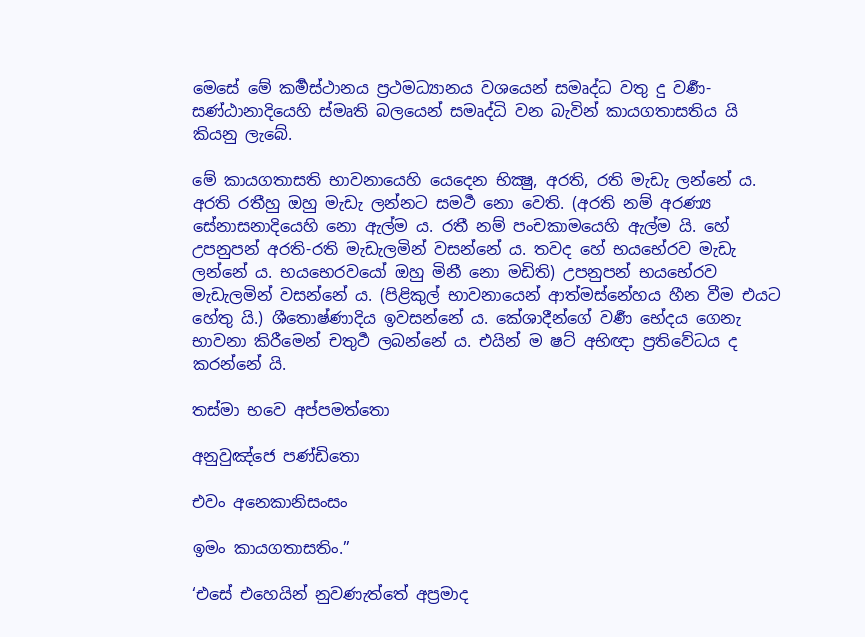මෙසේ මේ කර්‍මස්ථානය ප්‍ර‍ථමධ්‍යානය වශයෙන් සමෘද්ධ වතු දු වර්‍ණ-සණ්ඨානාදියෙහි ස්මෘති බලයෙන් සමෘද්ධි වන බැවින් කායගතාසතිය යි කියනු ලැබේ.

මේ කායගතාසති භාවනායෙහි යෙදෙන භික්‍ෂු, අරති, රති මැඩැ ලන්නේ ය. අරති රතීහු ඔහු මැඩැ ලන්නට සමර්‍ථ නො වෙති. (අරති නම් අරණ්‍ය සේනාසනාදියෙහි නො ඇල්ම ය. රතී නම් පංචකාමයෙහි ඇල්ම යි. හේ උපනුපන් අරති-රති මැඩැලමින් වසන්නේ ය. තවද හේ භයභේරව මැඩැ ලන්නේ ය. භයභෙරවයෝ ඔහු මිනී නො මඩිති) උපනුපන් භයභේරව මැඩැලමින් වසන්නේ ය. (පිළිකුල් භාවනායෙන් ආත්මස්නේහය හීන වීම එයට හේතු යි.) ශීතොෂ්ණාදිය ඉවසන්නේ ය. කේශාදීන්ගේ වර්‍ණ භේදය ගෙනැ භාවනා කිරීමෙන් චතුර්‍ථ ලබන්නේ ය. එයින් ම ෂට් අභිඥා ප්‍ර‍තිවේධය ද කරන්නේ යි.

තස්මා භවෙ අප්පමත්තො

අනුවුඤ්ජෙ පණ්ඩිතො

එවං අනෙකානිසංසං

ඉමං කායගතාසතිං.”

‘එසේ එහෙයින් නුවණැත්තේ අප්‍ර‍මාද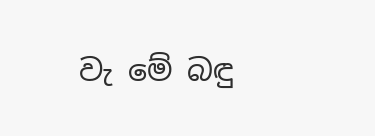වැ මේ බඳු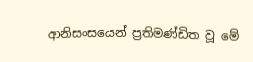ආනිසංසයෙන් ප්‍ර‍තිමණ්ඩිත වූ මේ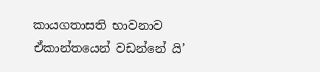කායගතාසති භාවනාව ඒකාන්තයෙන් වඩන්නේ යි’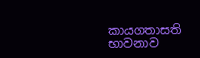කායගතාසති භාවනාව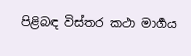පිළිබඳ විස්තර කථා මාර්‍ගය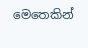මෙතෙකින්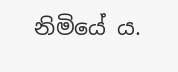නිමියේ ය.